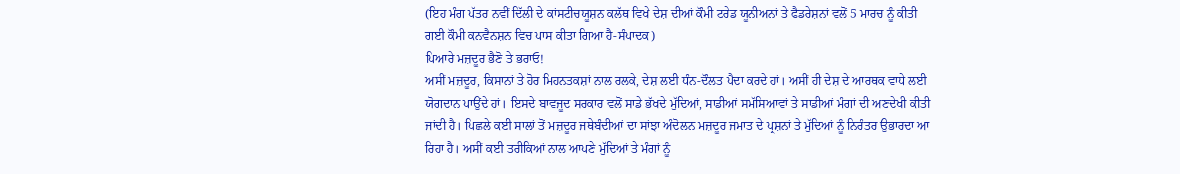(ਇਹ ਮੰਗ ਪੱਤਰ ਨਵੀਂ ਦਿੱਲੀ ਦੇ ਕਾਂਸਟੀਚਯੂਸ਼ਨ ਕਲੱਥ ਵਿਖੇ ਦੇਸ਼ ਦੀਆਂ ਕੌਮੀ ਟਰੇਡ ਯੂਨੀਅਨਾਂ ਤੇ ਫੈਡਰੇਸ਼ਨਾਂ ਵਲੋਂ 5 ਮਾਰਚ ਨੂੰ ਕੀਤੀ ਗਈ ਕੌਮੀ ਕਨਵੈਨਸ਼ਨ ਵਿਚ ਪਾਸ ਕੀਤਾ ਗਿਆ ਹੈ-ਸੰਪਾਦਕ)
ਪਿਆਰੇ ਮਜ਼ਦੂਰ ਭੈਣੋ ਤੇ ਭਰਾਓ!
ਅਸੀਂ ਮਜ਼ਦੂਰ, ਕਿਸਾਨਾਂ ਤੇ ਹੋਰ ਮਿਹਨਤਕਸ਼ਾਂ ਨਾਲ ਰਲਕੇ, ਦੇਸ਼ ਲਈ ਧੰਨ-ਦੌਲਤ ਪੈਦਾ ਕਰਦੇ ਹਾਂ। ਅਸੀਂ ਹੀ ਦੇਸ਼ ਦੇ ਆਰਥਕ ਵਾਧੇ ਲਈ ਯੋਗਦਾਨ ਪਾਉਂਦੇ ਹਾਂ। ਇਸਦੇ ਬਾਵਜੂਦ ਸਰਕਾਰ ਵਲੋਂ ਸਾਡੇ ਭੱਖਦੇ ਮੁੱਦਿਆਂ, ਸਾਡੀਆਂ ਸਮੱਸਿਆਵਾਂ ਤੇ ਸਾਡੀਆਂ ਮੰਗਾਂ ਦੀ ਅਣਦੇਖੀ ਕੀਤੀ ਜਾਂਦੀ ਹੈ। ਪਿਛਲੇ ਕਈ ਸਾਲਾਂ ਤੋਂ ਮਜ਼ਦੂਰ ਜਥੇਬੰਦੀਆਂ ਦਾ ਸਾਂਝਾ ਅੰਦੋਲਨ ਮਜ਼ਦੂਰ ਜਮਾਤ ਦੇ ਪ੍ਰਸ਼ਨਾਂ ਤੇ ਮੁੱਦਿਆਂ ਨੂੰ ਨਿਰੰਤਰ ਉਭਾਰਦਾ ਆ ਰਿਹਾ ਹੈ। ਅਸੀਂ ਕਈ ਤਰੀਕਿਆਂ ਨਾਲ ਆਪਣੇ ਮੁੱਦਿਆਂ ਤੇ ਮੰਗਾਂ ਨੂੰ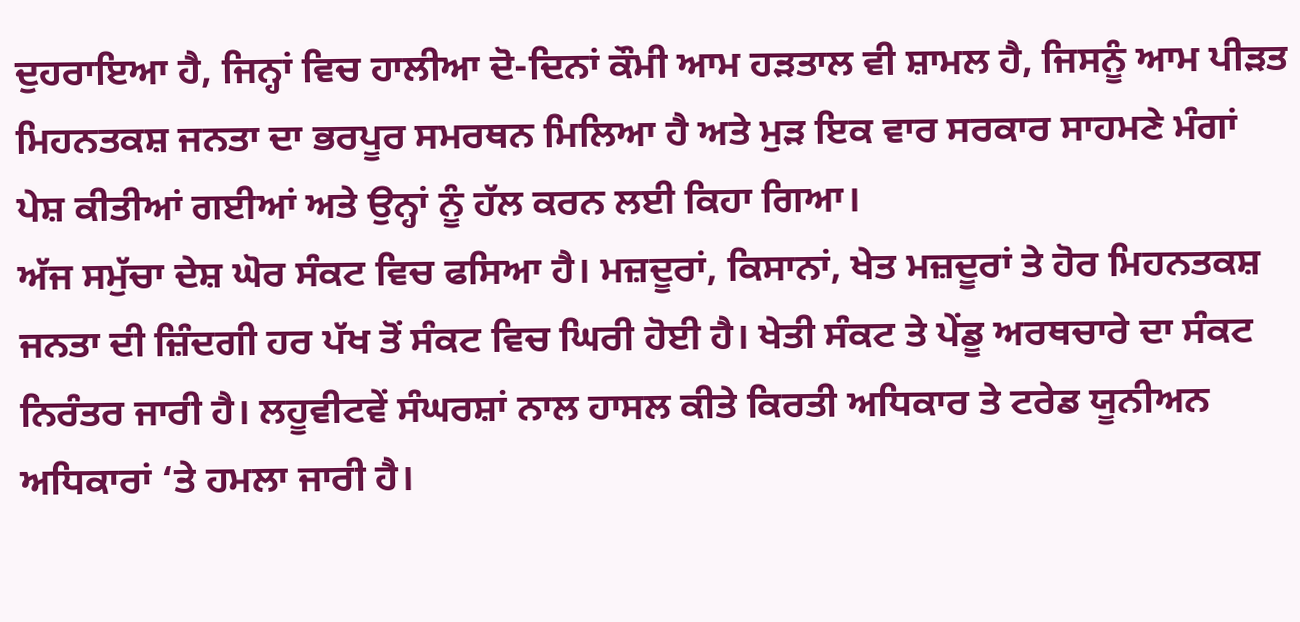ਦੁਹਰਾਇਆ ਹੈ, ਜਿਨ੍ਹਾਂ ਵਿਚ ਹਾਲੀਆ ਦੋ-ਦਿਨਾਂ ਕੌਮੀ ਆਮ ਹੜਤਾਲ ਵੀ ਸ਼ਾਮਲ ਹੈ, ਜਿਸਨੂੰ ਆਮ ਪੀੜਤ ਮਿਹਨਤਕਸ਼ ਜਨਤਾ ਦਾ ਭਰਪੂਰ ਸਮਰਥਨ ਮਿਲਿਆ ਹੈ ਅਤੇ ਮੁੜ ਇਕ ਵਾਰ ਸਰਕਾਰ ਸਾਹਮਣੇ ਮੰਗਾਂ ਪੇਸ਼ ਕੀਤੀਆਂ ਗਈਆਂ ਅਤੇ ਉਨ੍ਹਾਂ ਨੂੰ ਹੱਲ ਕਰਨ ਲਈ ਕਿਹਾ ਗਿਆ।
ਅੱਜ ਸਮੁੱਚਾ ਦੇਸ਼ ਘੋਰ ਸੰਕਟ ਵਿਚ ਫਸਿਆ ਹੈ। ਮਜ਼ਦੂਰਾਂ, ਕਿਸਾਨਾਂ, ਖੇਤ ਮਜ਼ਦੂਰਾਂ ਤੇ ਹੋਰ ਮਿਹਨਤਕਸ਼ ਜਨਤਾ ਦੀ ਜ਼ਿੰਦਗੀ ਹਰ ਪੱਖ ਤੋਂ ਸੰਕਟ ਵਿਚ ਘਿਰੀ ਹੋਈ ਹੈ। ਖੇਤੀ ਸੰਕਟ ਤੇ ਪੇਂਡੂ ਅਰਥਚਾਰੇ ਦਾ ਸੰਕਟ ਨਿਰੰਤਰ ਜਾਰੀ ਹੈ। ਲਹੂਵੀਟਵੇਂ ਸੰਘਰਸ਼ਾਂ ਨਾਲ ਹਾਸਲ ਕੀਤੇ ਕਿਰਤੀ ਅਧਿਕਾਰ ਤੇ ਟਰੇਡ ਯੂਨੀਅਨ ਅਧਿਕਾਰਾਂ ‘ਤੇ ਹਮਲਾ ਜਾਰੀ ਹੈ।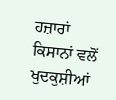ਹਜ਼ਾਰਾਂ ਕਿਸਾਨਾਂ ਵਲੋਂ ਖੁਦਕੁਸ਼ੀਆਂ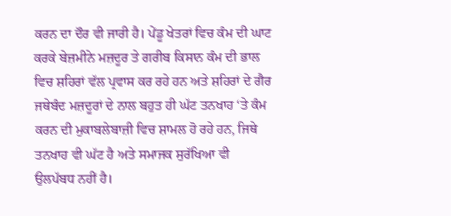ਕਰਨ ਦਾ ਦੌਰ ਵੀ ਜਾਰੀ ਹੈ। ਪੇਂਡੂ ਖੇਤਰਾਂ ਵਿਚ ਕੰਮ ਦੀ ਘਾਟ ਕਰਕੇ ਬੇਜ਼ਮੀਨੇ ਮਜ਼ਦੂਰ ਤੇ ਗਰੀਬ ਕਿਸਾਨ ਕੰਮ ਦੀ ਭਾਲ ਵਿਚ ਸ਼ਹਿਰਾਂ ਵੱਲ ਪ੍ਰਵਾਸ ਕਰ ਰਹੇ ਹਨ ਅਤੇ ਸ਼ਹਿਰਾਂ ਦੇ ਗੈਰ ਜਥੇਬੰਦ ਮਜ਼ਦੂਰਾਂ ਦੇ ਨਾਲ ਬਹੁਤ ਹੀ ਘੱਟ ਤਨਖਾਹ ‘ਤੇ ਕੰਮ ਕਰਨ ਦੀ ਮੁਕਾਬਲੇਬਾਜ਼ੀ ਵਿਚ ਸ਼ਾਮਲ ਹੋ ਰਹੇ ਹਨ, ਜਿਥੇ ਤਨਖਾਹ ਵੀ ਘੱਟ ਹੈ ਅਤੇ ਸਮਾਜਕ ਸੁਰੱਖਿਆ ਵੀ ਉਲਪੱਬਧ ਨਹੀਂ ਹੈ।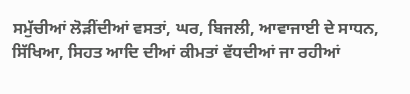ਸਮੁੱਚੀਆਂ ਲੋੜੀਂਦੀਆਂ ਵਸਤਾਂ, ਘਰ, ਬਿਜਲੀ, ਆਵਾਜਾਈ ਦੇ ਸਾਧਨ, ਸਿੱਖਿਆ, ਸਿਹਤ ਆਦਿ ਦੀਆਂ ਕੀਮਤਾਂ ਵੱਧਦੀਆਂ ਜਾ ਰਹੀਆਂ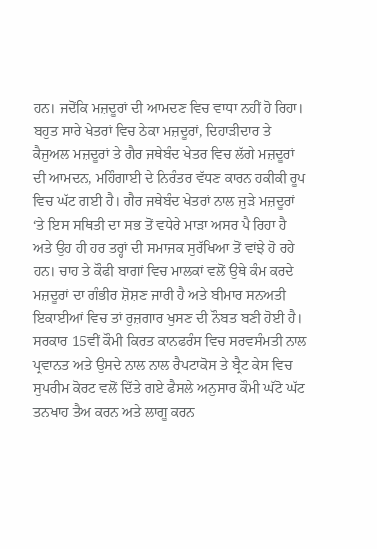ਹਨ। ਜਦੋਂਕਿ ਮਜ਼ਦੂਰਾਂ ਦੀ ਆਮਦਣ ਵਿਚ ਵਾਧਾ ਨਹੀਂ ਹੋ ਰਿਹਾ। ਬਹੁਤ ਸਾਰੇ ਖੇਤਰਾਂ ਵਿਚ ਠੇਕਾ ਮਜ਼ਦੂਰਾਂ, ਦਿਹਾੜੀਦਾਰ ਤੇ ਕੈਜੁਅਲ ਮਜ਼ਦੂਰਾਂ ਤੇ ਗੈਰ ਜਥੇਬੰਦ ਖੇਤਰ ਵਿਚ ਲੱਗੇ ਮਜ਼ਦੂਰਾਂ ਦੀ ਆਮਦਨ, ਮਹਿੰਗਾਈ ਦੇ ਨਿਰੰਤਰ ਵੱਧਣ ਕਾਰਨ ਹਕੀਕੀ ਰੂਪ ਵਿਚ ਘੱਟ ਗਈ ਹੈ। ਗੈਰ ਜਥੇਬੰਦ ਖੇਤਰਾਂ ਨਾਲ ਜੁੜੇ ਮਜ਼ਦੂਰਾਂ ‘ਤੇ ਇਸ ਸਥਿਤੀ ਦਾ ਸਭ ਤੋਂ ਵਧੇਰੇ ਮਾੜਾ ਅਸਰ ਪੈ ਰਿਹਾ ਹੈ ਅਤੇ ਉਹ ਹੀ ਹਰ ਤਰ੍ਹਾਂ ਦੀ ਸਮਾਜਕ ਸੁਰੱਖਿਆ ਤੋਂ ਵਾਂਝੇ ਹੋ ਰਹੇ ਹਨ। ਚਾਹ ਤੇ ਕੌਫੀ ਬਾਗਾਂ ਵਿਚ ਮਾਲਕਾਂ ਵਲੋਂ ਉਥੇ ਕੰਮ ਕਰਦੇ ਮਜ਼ਦੂਰਾਂ ਦਾ ਗੰਭੀਰ ਸ਼ੋਸ਼ਣ ਜਾਰੀ ਹੈ ਅਤੇ ਬੀਮਾਰ ਸਨਅਤੀ ਇਕਾਈਆਂ ਵਿਚ ਤਾਂ ਰੁਜ਼ਗਾਰ ਖੁਸਣ ਦੀ ਨੌਬਤ ਬਣੀ ਹੋਈ ਹੈ।
ਸਰਕਾਰ 15ਵੀਂ ਕੌਮੀ ਕਿਰਤ ਕਾਨਫਰੰਸ ਵਿਚ ਸਰਵਸੰਮਤੀ ਨਾਲ ਪ੍ਰਵਾਨਤ ਅਤੇ ਉਸਦੇ ਨਾਲ ਨਾਲ ਰੈਪਟਾਕੋਸ ਤੇ ਬ੍ਰੈਟ ਕੇਸ ਵਿਚ ਸੁਪਰੀਮ ਕੋਰਟ ਵਲੋਂ ਦਿੱਤੇ ਗਏ ਫੈਸਲੇ ਅਨੁਸਾਰ ਕੌਮੀ ਘੱਟੋ ਘੱਟ ਤਨਖਾਹ ਤੈਅ ਕਰਨ ਅਤੇ ਲਾਗੂ ਕਰਨ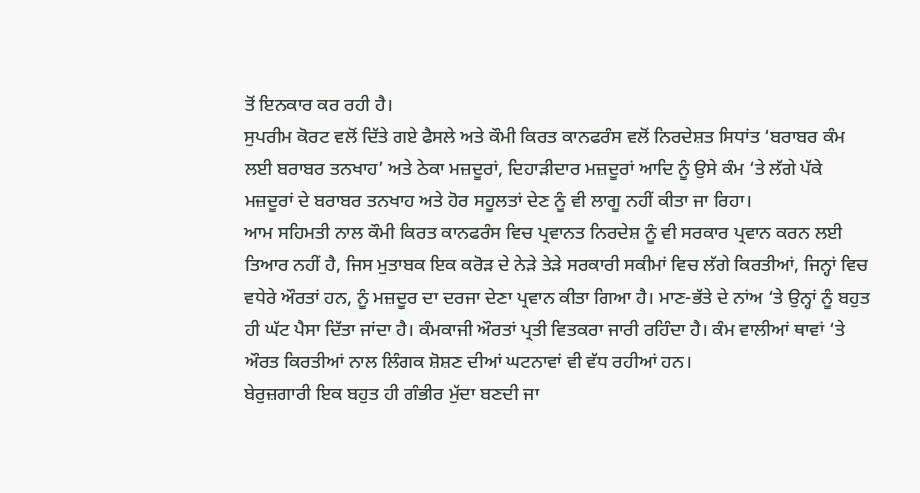ਤੋਂ ਇਨਕਾਰ ਕਰ ਰਹੀ ਹੈ।
ਸੁਪਰੀਮ ਕੋਰਟ ਵਲੋਂ ਦਿੱਤੇ ਗਏ ਫੈਸਲੇ ਅਤੇ ਕੌਮੀ ਕਿਰਤ ਕਾਨਫਰੰਸ ਵਲੋਂ ਨਿਰਦੇਸ਼ਤ ਸਿਧਾਂਤ ‘ਬਰਾਬਰ ਕੰਮ ਲਈ ਬਰਾਬਰ ਤਨਖਾਹ’ ਅਤੇ ਠੇਕਾ ਮਜ਼ਦੂਰਾਂ, ਦਿਹਾੜੀਦਾਰ ਮਜ਼ਦੂਰਾਂ ਆਦਿ ਨੂੰ ਉਸੇ ਕੰਮ ‘ਤੇ ਲੱਗੇ ਪੱਕੇ ਮਜ਼ਦੂਰਾਂ ਦੇ ਬਰਾਬਰ ਤਨਖਾਹ ਅਤੇ ਹੋਰ ਸਹੂਲਤਾਂ ਦੇਣ ਨੂੰ ਵੀ ਲਾਗੂ ਨਹੀਂ ਕੀਤਾ ਜਾ ਰਿਹਾ।
ਆਮ ਸਹਿਮਤੀ ਨਾਲ ਕੌਮੀ ਕਿਰਤ ਕਾਨਫਰੰਸ ਵਿਚ ਪ੍ਰਵਾਨਤ ਨਿਰਦੇਸ਼ ਨੂੰ ਵੀ ਸਰਕਾਰ ਪ੍ਰਵਾਨ ਕਰਨ ਲਈ ਤਿਆਰ ਨਹੀਂ ਹੈ, ਜਿਸ ਮੁਤਾਬਕ ਇਕ ਕਰੋੜ ਦੇ ਨੇੜੇ ਤੇੜੇ ਸਰਕਾਰੀ ਸਕੀਮਾਂ ਵਿਚ ਲੱਗੇ ਕਿਰਤੀਆਂ, ਜਿਨ੍ਹਾਂ ਵਿਚ ਵਧੇਰੇ ਔਰਤਾਂ ਹਨ, ਨੂੰ ਮਜ਼ਦੂਰ ਦਾ ਦਰਜਾ ਦੇਣਾ ਪ੍ਰਵਾਨ ਕੀਤਾ ਗਿਆ ਹੈ। ਮਾਣ-ਭੱਤੇ ਦੇ ਨਾਂਅ ‘ਤੇ ਉਨ੍ਹਾਂ ਨੂੰ ਬਹੁਤ ਹੀ ਘੱਟ ਪੈਸਾ ਦਿੱਤਾ ਜਾਂਦਾ ਹੈ। ਕੰਮਕਾਜੀ ਔਰਤਾਂ ਪ੍ਰਤੀ ਵਿਤਕਰਾ ਜਾਰੀ ਰਹਿੰਦਾ ਹੈ। ਕੰਮ ਵਾਲੀਆਂ ਥਾਵਾਂ ‘ਤੇ ਔਰਤ ਕਿਰਤੀਆਂ ਨਾਲ ਲਿੰਗਕ ਸ਼ੋਸ਼ਣ ਦੀਆਂ ਘਟਨਾਵਾਂ ਵੀ ਵੱਧ ਰਹੀਆਂ ਹਨ।
ਬੇਰੁਜ਼ਗਾਰੀ ਇਕ ਬਹੁਤ ਹੀ ਗੰਭੀਰ ਮੁੱਦਾ ਬਣਦੀ ਜਾ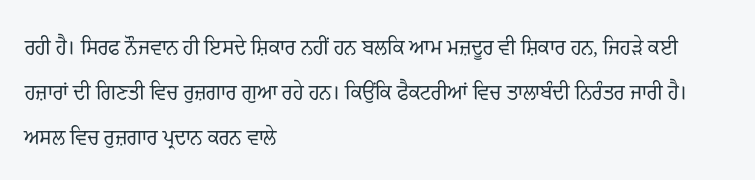ਰਹੀ ਹੈ। ਸਿਰਫ ਨੌਜਵਾਨ ਹੀ ਇਸਦੇ ਸ਼ਿਕਾਰ ਨਹੀਂ ਹਨ ਬਲਕਿ ਆਮ ਮਜ਼ਦੂਰ ਵੀ ਸ਼ਿਕਾਰ ਹਨ, ਜਿਹੜੇ ਕਈ ਹਜ਼ਾਰਾਂ ਦੀ ਗਿਣਤੀ ਵਿਚ ਰੁਜ਼ਗਾਰ ਗੁਆ ਰਹੇ ਹਨ। ਕਿਉਂਕਿ ਫੈਕਟਰੀਆਂ ਵਿਚ ਤਾਲਾਬੰਦੀ ਨਿਰੰਤਰ ਜਾਰੀ ਹੈ। ਅਸਲ ਵਿਚ ਰੁਜ਼ਗਾਰ ਪ੍ਰਦਾਨ ਕਰਨ ਵਾਲੇ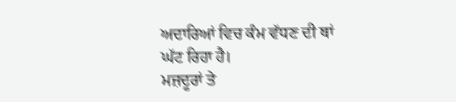ਅਦਾਰਿਆਂ ਵਿਚ ਕੰਮ ਵੱਧਣ ਦੀ ਥਾਂ ਘੱਟ ਰਿਹਾ ਹੈ।
ਮਜ਼ਦੂਰਾਂ ਤੇ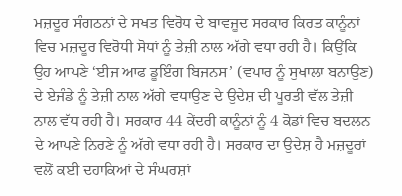ਮਜ਼ਦੂਰ ਸੰਗਠਨਾਂ ਦੇ ਸਖਤ ਵਿਰੋਧ ਦੇ ਬਾਵਜੂਦ ਸਰਕਾਰ ਕਿਰਤ ਕਾਨੂੰਨਾਂ ਵਿਚ ਮਜ਼ਦੂਰ ਵਿਰੋਧੀ ਸੋਧਾਂ ਨੂੰ ਤੇਜ਼ੀ ਨਾਲ ਅੱਗੇ ਵਧਾ ਰਹੀ ਹੈ। ਕਿਉਂਕਿ ਉਹ ਆਪਣੇ ‘ਈਜ ਆਫ ਡੂਇੰਗ ਬਿਜਨਸ’ (ਵਪਾਰ ਨੂੰ ਸੁਖਾਲਾ ਬਨਾਉਣ) ਦੇ ਏਜੰਡੇ ਨੂੰ ਤੇਜ਼ੀ ਨਾਲ ਅੱਗੇ ਵਧਾਉਣ ਦੇ ਉਦੇਸ਼ ਦੀ ਪੂਰਤੀ ਵੱਲ ਤੇਜ਼ੀ ਨਾਲ ਵੱਧ ਰਹੀ ਹੈ। ਸਰਕਾਰ 44 ਕੇਂਦਰੀ ਕਾਨੂੰਨਾਂ ਨੂੰ 4 ਕੋਡਾਂ ਵਿਚ ਬਦਲਨ ਦੇ ਆਪਣੇ ਨਿਰਣੇ ਨੂੰ ਅੱਗੇ ਵਧਾ ਰਹੀ ਹੈ। ਸਰਕਾਰ ਦਾ ਉਦੇਸ਼ ਹੈ ਮਜ਼ਦੂਰਾਂ ਵਲੋਂ ਕਈ ਦਹਾਕਿਆਂ ਦੇ ਸੰਘਰਸ਼ਾਂ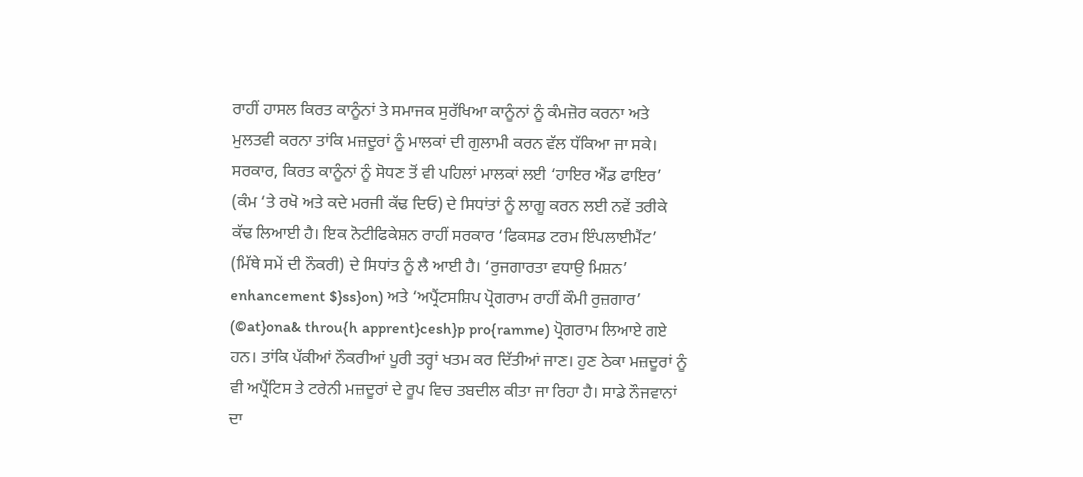ਰਾਹੀਂ ਹਾਸਲ ਕਿਰਤ ਕਾਨੂੰਨਾਂ ਤੇ ਸਮਾਜਕ ਸੁਰੱਖਿਆ ਕਾਨੂੰਨਾਂ ਨੂੰ ਕੰਮਜ਼ੋਰ ਕਰਨਾ ਅਤੇ ਮੁਲਤਵੀ ਕਰਨਾ ਤਾਂਕਿ ਮਜ਼ਦੂਰਾਂ ਨੂੰ ਮਾਲਕਾਂ ਦੀ ਗੁਲਾਮੀ ਕਰਨ ਵੱਲ ਧੱਕਿਆ ਜਾ ਸਕੇ।
ਸਰਕਾਰ, ਕਿਰਤ ਕਾਨੂੰਨਾਂ ਨੂੰ ਸੋਧਣ ਤੋਂ ਵੀ ਪਹਿਲਾਂ ਮਾਲਕਾਂ ਲਈ ‘ਹਾਇਰ ਐਂਡ ਫਾਇਰ’ (ਕੰਮ ‘ਤੇ ਰਖੋ ਅਤੇ ਕਦੇ ਮਰਜੀ ਕੱਢ ਦਿਓ) ਦੇ ਸਿਧਾਂਤਾਂ ਨੂੰ ਲਾਗੂ ਕਰਨ ਲਈ ਨਵੇਂ ਤਰੀਕੇ ਕੱਢ ਲਿਆਈ ਹੈ। ਇਕ ਨੋਟੀਫਿਕੇਸ਼ਨ ਰਾਹੀਂ ਸਰਕਾਰ ‘ਫਿਕਸਡ ਟਰਮ ਇੰਪਲਾਈਮੈਂਟ’ (ਮਿੱਥੇ ਸਮੇਂ ਦੀ ਨੌਕਰੀ) ਦੇ ਸਿਧਾਂਤ ਨੂੰ ਲੈ ਆਈ ਹੈ। ‘ਰੁਜਗਾਰਤਾ ਵਧਾਉ ਮਿਸ਼ਨ’ enhancement $}ss}on) ਅਤੇ ‘ਅਪ੍ਰੈਂਟਸਸ਼ਿਪ ਪ੍ਰੋਗਰਾਮ ਰਾਹੀਂ ਕੌਮੀ ਰੁਜ਼ਗਾਰ’ (©at}ona& throu{h apprent}cesh}p pro{ramme) ਪ੍ਰੋਗਰਾਮ ਲਿਆਏ ਗਏ ਹਨ। ਤਾਂਕਿ ਪੱਕੀਆਂ ਨੌਕਰੀਆਂ ਪੂਰੀ ਤਰ੍ਹਾਂ ਖਤਮ ਕਰ ਦਿੱਤੀਆਂ ਜਾਣ। ਹੁਣ ਠੇਕਾ ਮਜ਼ਦੂਰਾਂ ਨੂੰ ਵੀ ਅਪ੍ਰੈਂਟਿਸ ਤੇ ਟਰੇਨੀ ਮਜ਼ਦੂਰਾਂ ਦੇ ਰੂਪ ਵਿਚ ਤਬਦੀਲ ਕੀਤਾ ਜਾ ਰਿਹਾ ਹੈ। ਸਾਡੇ ਨੌਜਵਾਨਾਂ ਦਾ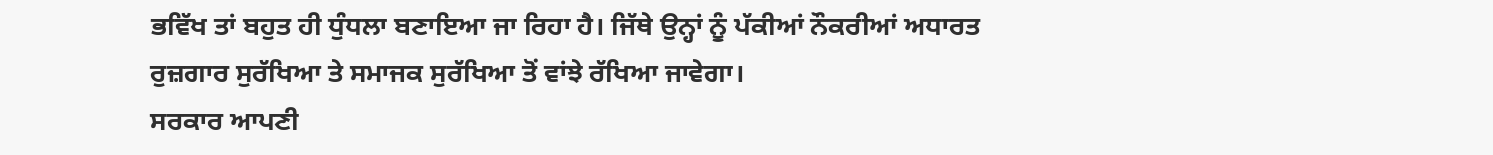ਭਵਿੱਖ ਤਾਂ ਬਹੁਤ ਹੀ ਧੁੰਧਲਾ ਬਣਾਇਆ ਜਾ ਰਿਹਾ ਹੈ। ਜਿੱਥੇ ਉਨ੍ਹਾਂ ਨੂੰ ਪੱਕੀਆਂ ਨੌਕਰੀਆਂ ਅਧਾਰਤ ਰੁਜ਼ਗਾਰ ਸੁਰੱਖਿਆ ਤੇ ਸਮਾਜਕ ਸੁਰੱਖਿਆ ਤੋਂ ਵਾਂਝੇ ਰੱਖਿਆ ਜਾਵੇਗਾ।
ਸਰਕਾਰ ਆਪਣੀ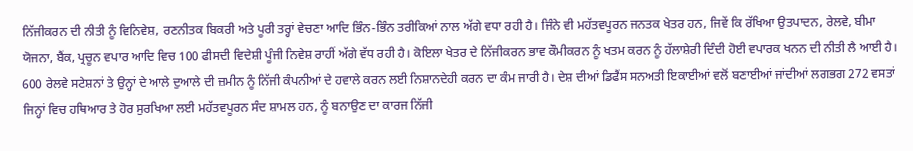ਨਿੱਜੀਕਰਨ ਦੀ ਨੀਤੀ ਨੂੰ ਵਿਨਿਵੇਸ਼, ਰਣਨੀਤਕ ਬਿਕਰੀ ਅਤੇ ਪੂਰੀ ਤਰ੍ਹਾਂ ਵੇਚਣਾ ਆਦਿ ਭਿੰਨ-ਭਿੰਨ ਤਰੀਕਿਆਂ ਨਾਲ ਅੱਗੇ ਵਧਾ ਰਹੀ ਹੈ। ਜਿੰਨੇ ਵੀ ਮਹੱਤਵਪੂਰਨ ਜਨਤਕ ਖੇਤਰ ਹਨ, ਜਿਵੇਂ ਕਿ ਰੱਖਿਆ ਉਤਪਾਦਨ, ਰੇਲਵੇ, ਬੀਮਾ ਯੋਜਨਾ, ਬੈਂਕ, ਪ੍ਰਚੂਨ ਵਪਾਰ ਆਦਿ ਵਿਚ 100 ਫੀਸਦੀ ਵਿਦੇਸ਼ੀ ਪੂੰਜੀ ਨਿਵੇਸ਼ ਰਾਹੀਂ ਅੱਗੇ ਵੱਧ ਰਹੀ ਹੈ। ਕੋਇਲਾ ਖੇਤਰ ਦੇ ਨਿੱਜੀਕਰਨ ਭਾਵ ਕੌਮੀਕਰਨ ਨੂੰ ਖਤਮ ਕਰਨ ਨੂੰ ਹੱਲਾਸ਼ੇਰੀ ਦਿੰਦੀ ਹੋਈ ਵਪਾਰਕ ਖਨਨ ਦੀ ਨੀਤੀ ਲੈ ਆਈ ਹੈ। 600 ਰੇਲਵੇ ਸਟੇਸ਼ਨਾਂ ਤੇ ਉਨ੍ਹਾਂ ਦੇ ਆਲੇ ਦੁਆਲੇ ਦੀ ਜ਼ਮੀਨ ਨੂੰ ਨਿੱਜੀ ਕੰਪਨੀਆਂ ਦੇ ਹਵਾਲੇ ਕਰਨ ਲਈ ਨਿਸ਼ਾਨਦੇਹੀ ਕਰਨ ਦਾ ਕੰਮ ਜਾਰੀ ਹੈ। ਦੇਸ਼ ਦੀਆਂ ਡਿਫੈਂਸ ਸਨਅਤੀ ਇਕਾਈਆਂ ਵਲੋਂ ਬਣਾਈਆਂ ਜਾਂਦੀਆਂ ਲਗਭਗ 272 ਵਸਤਾਂ ਜਿਨ੍ਹਾਂ ਵਿਚ ਹਥਿਆਰ ਤੇ ਹੋਰ ਸੁਰਖਿਆ ਲਈ ਮਹੱਤਵਪੂਰਨ ਸੰਦ ਸ਼ਾਮਲ ਹਨ, ਨੂੰ ਬਨਾਉਣ ਦਾ ਕਾਰਜ ਨਿੱਜੀ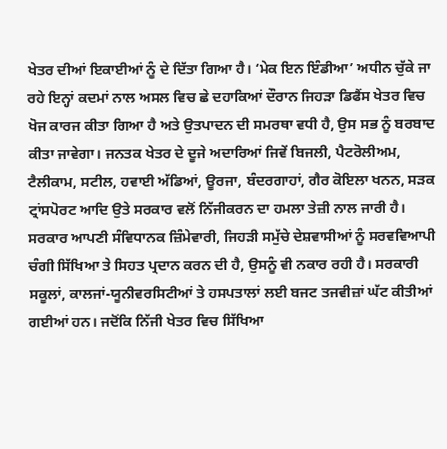ਖੇਤਰ ਦੀਆਂ ਇਕਾਈਆਂ ਨੂੰ ਦੇ ਦਿੱਤਾ ਗਿਆ ਹੈ। ‘ਮੇਕ ਇਨ ਇੰਡੀਆ’ ਅਧੀਨ ਚੁੱਕੇ ਜਾ ਰਹੇ ਇਨ੍ਹਾਂ ਕਦਮਾਂ ਨਾਲ ਅਸਲ ਵਿਚ ਛੇ ਦਹਾਕਿਆਂ ਦੌਰਾਨ ਜਿਹੜਾ ਡਿਫੈਂਸ ਖੇਤਰ ਵਿਚ ਖੋਜ ਕਾਰਜ ਕੀਤਾ ਗਿਆ ਹੈ ਅਤੇ ਉਤਪਾਦਨ ਦੀ ਸਮਰਥਾ ਵਧੀ ਹੈ, ਉਸ ਸਭ ਨੂੰ ਬਰਬਾਦ ਕੀਤਾ ਜਾਵੇਗਾ। ਜਨਤਕ ਖੇਤਰ ਦੇ ਦੂਜੇ ਅਦਾਰਿਆਂ ਜਿਵੇਂ ਬਿਜਲੀ, ਪੈਟਰੋਲੀਅਮ, ਟੈਲੀਕਾਮ, ਸਟੀਲ, ਹਵਾਈ ਅੱਡਿਆਂ, ਊਰਜਾ, ਬੰਦਰਗਾਹਾਂ, ਗੈਰ ਕੋਇਲਾ ਖਨਨ, ਸੜਕ ਟ੍ਰਾਂਸਪੋਰਟ ਆਦਿ ਉਤੇ ਸਰਕਾਰ ਵਲੋਂ ਨਿੱਜੀਕਰਨ ਦਾ ਹਮਲਾ ਤੇਜ਼ੀ ਨਾਲ ਜਾਰੀ ਹੈ।
ਸਰਕਾਰ ਆਪਣੀ ਸੰਵਿਧਾਨਕ ਜ਼ਿੰਮੇਵਾਰੀ, ਜਿਹੜੀ ਸਮੁੱਚੇ ਦੇਸ਼ਵਾਸੀਆਂ ਨੂੰ ਸਰਵਵਿਆਪੀ ਚੰਗੀ ਸਿੱਖਿਆ ਤੇ ਸਿਹਤ ਪ੍ਰਦਾਨ ਕਰਨ ਦੀ ਹੈ, ਉਸਨੂੰ ਵੀ ਨਕਾਰ ਰਹੀ ਹੈ। ਸਰਕਾਰੀ ਸਕੂਲਾਂ, ਕਾਲਜਾਂ-ਯੂਨੀਵਰਸਿਟੀਆਂ ਤੇ ਹਸਪਤਾਲਾਂ ਲਈ ਬਜਟ ਤਜਵੀਜ਼ਾਂ ਘੱਟ ਕੀਤੀਆਂ ਗਈਆਂ ਹਨ। ਜਦੋਂਕਿ ਨਿੱਜੀ ਖੇਤਰ ਵਿਚ ਸਿੱਖਿਆ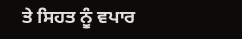ਤੇ ਸਿਹਤ ਨੂੰ ਵਪਾਰ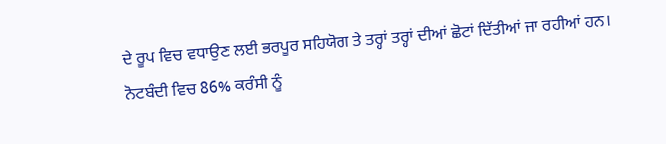ਦੇ ਰੂਪ ਵਿਚ ਵਧਾਉਣ ਲਈ ਭਰਪੂਰ ਸਹਿਯੋਗ ਤੇ ਤਰ੍ਹਾਂ ਤਰ੍ਹਾਂ ਦੀਆਂ ਛੋਟਾਂ ਦਿੱਤੀਆਂ ਜਾ ਰਹੀਆਂ ਹਨ।
ਨੋਟਬੰਦੀ ਵਿਚ 86% ਕਰੰਸੀ ਨੂੰ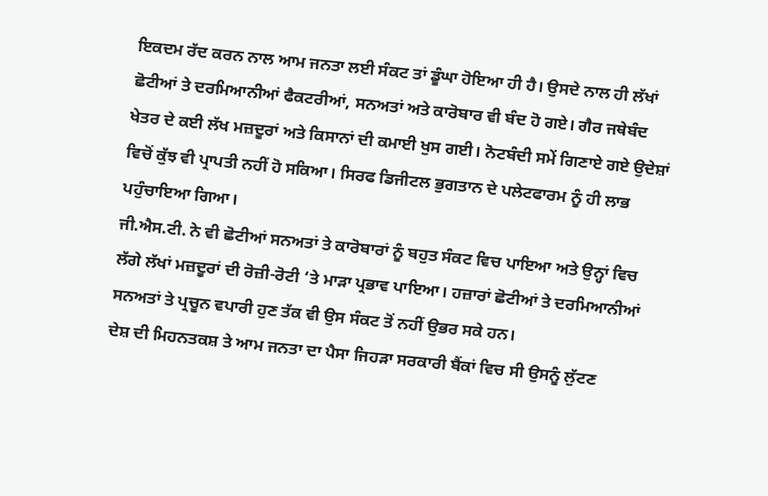ਇਕਦਮ ਰੱਦ ਕਰਨ ਨਾਲ ਆਮ ਜਨਤਾ ਲਈ ਸੰਕਟ ਤਾਂ ਡੂੰਘਾ ਹੋਇਆ ਹੀ ਹੈ। ਉਸਦੇ ਨਾਲ ਹੀ ਲੱਖਾਂ ਛੋਟੀਆਂ ਤੇ ਦਰਮਿਆਨੀਆਂ ਫੈਕਟਰੀਆਂ, ਸਨਅਤਾਂ ਅਤੇ ਕਾਰੋਬਾਰ ਵੀ ਬੰਦ ਹੋ ਗਏ। ਗੈਰ ਜਥੇਬੰਦ ਖੇਤਰ ਦੇ ਕਈ ਲੱਖ ਮਜ਼ਦੂਰਾਂ ਅਤੇ ਕਿਸਾਨਾਂ ਦੀ ਕਮਾਈ ਖੁਸ ਗਈ। ਨੋਟਬੰਦੀ ਸਮੇਂ ਗਿਣਾਏ ਗਏ ਉਦੇਸ਼ਾਂ ਵਿਚੋਂ ਕੁੱਝ ਵੀ ਪ੍ਰਾਪਤੀ ਨਹੀਂ ਹੋ ਸਕਿਆ। ਸਿਰਫ ਡਿਜੀਟਲ ਭੁਗਤਾਨ ਦੇ ਪਲੇਟਫਾਰਮ ਨੂੰ ਹੀ ਲਾਭ ਪਹੁੰਚਾਇਆ ਗਿਆ।
ਜੀ.ਐਸ.ਟੀ. ਨੇ ਵੀ ਛੋਟੀਆਂ ਸਨਅਤਾਂ ਤੇ ਕਾਰੋਬਾਰਾਂ ਨੂੰ ਬਹੁਤ ਸੰਕਟ ਵਿਚ ਪਾਇਆ ਅਤੇ ਉਨ੍ਹਾਂ ਵਿਚ ਲੱਗੇ ਲੱਖਾਂ ਮਜ਼ਦੂਰਾਂ ਦੀ ਰੋਜ਼ੀ-ਰੋਟੀ ‘ਤੇ ਮਾੜਾ ਪ੍ਰਭਾਵ ਪਾਇਆ। ਹਜ਼ਾਰਾਂ ਛੋਟੀਆਂ ਤੇ ਦਰਮਿਆਨੀਆਂ ਸਨਅਤਾਂ ਤੇ ਪ੍ਰਚੂਨ ਵਪਾਰੀ ਹੁਣ ਤੱਕ ਵੀ ਉਸ ਸੰਕਟ ਤੋਂ ਨਹੀਂ ਉਭਰ ਸਕੇ ਹਨ।
ਦੇਸ਼ ਦੀ ਮਿਹਨਤਕਸ਼ ਤੇ ਆਮ ਜਨਤਾ ਦਾ ਪੈਸਾ ਜਿਹੜਾ ਸਰਕਾਰੀ ਬੈਂਕਾਂ ਵਿਚ ਸੀ ਉਸਨੂੰ ਲੁੱਟਣ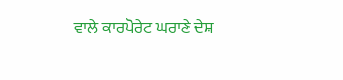ਵਾਲੇ ਕਾਰਪੋਰੇਟ ਘਰਾਣੇ ਦੇਸ਼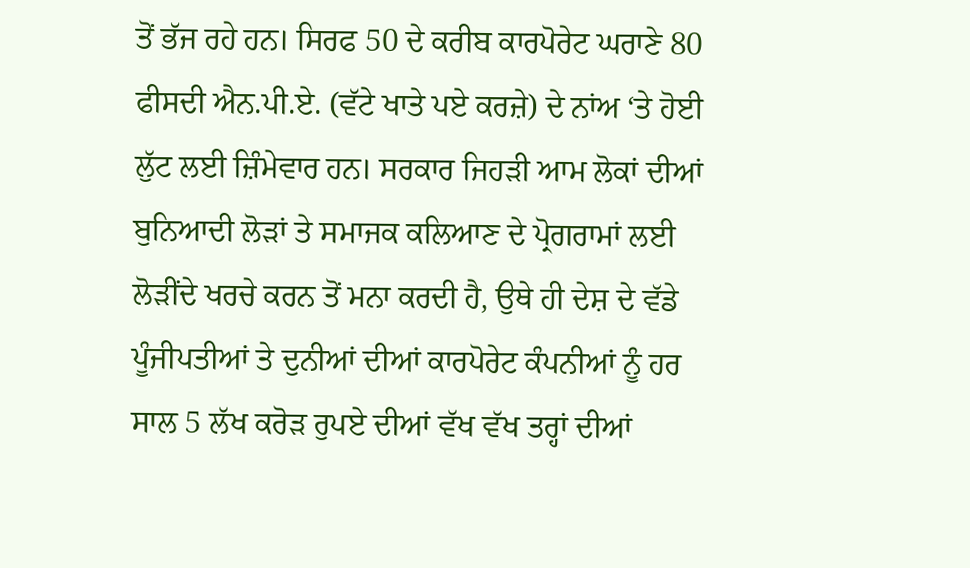ਤੋਂ ਭੱਜ ਰਹੇ ਹਨ। ਸਿਰਫ 50 ਦੇ ਕਰੀਬ ਕਾਰਪੋਰੇਟ ਘਰਾਣੇ 80 ਫੀਸਦੀ ਐਨ.ਪੀ.ਏ. (ਵੱਟੇ ਖਾਤੇ ਪਏ ਕਰਜ਼ੇ) ਦੇ ਨਾਂਅ ‘ਤੇ ਹੋਈ ਲੁੱਟ ਲਈ ਜ਼ਿੰਮੇਵਾਰ ਹਨ। ਸਰਕਾਰ ਜਿਹੜੀ ਆਮ ਲੋਕਾਂ ਦੀਆਂ ਬੁਨਿਆਦੀ ਲੋੜਾਂ ਤੇ ਸਮਾਜਕ ਕਲਿਆਣ ਦੇ ਪ੍ਰੋਗਰਾਮਾਂ ਲਈ ਲੋੜੀਂਦੇ ਖਰਚੇ ਕਰਨ ਤੋਂ ਮਨਾ ਕਰਦੀ ਹੈ, ਉਥੇ ਹੀ ਦੇਸ਼ ਦੇ ਵੱਡੇ ਪੂੰਜੀਪਤੀਆਂ ਤੇ ਦੁਨੀਆਂ ਦੀਆਂ ਕਾਰਪੋਰੇਟ ਕੰਪਨੀਆਂ ਨੂੰ ਹਰ ਸਾਲ 5 ਲੱਖ ਕਰੋੜ ਰੁਪਏ ਦੀਆਂ ਵੱਖ ਵੱਖ ਤਰ੍ਹਾਂ ਦੀਆਂ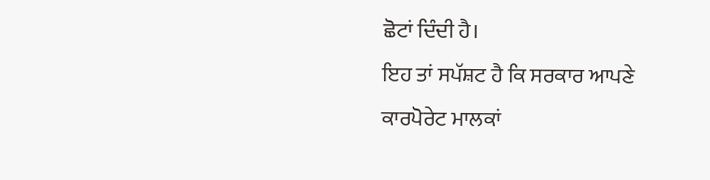ਛੋਟਾਂ ਦਿੰਦੀ ਹੈ।
ਇਹ ਤਾਂ ਸਪੱਸ਼ਟ ਹੈ ਕਿ ਸਰਕਾਰ ਆਪਣੇ ਕਾਰਪੋਰੇਟ ਮਾਲਕਾਂ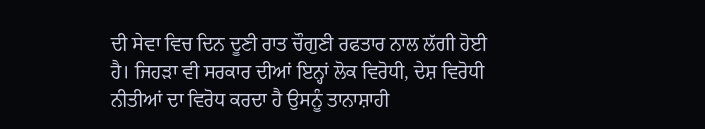ਦੀ ਸੇਵਾ ਵਿਚ ਦਿਨ ਦੂਣੀ ਰਾਤ ਚੌਗੁਣੀ ਰਫਤਾਰ ਨਾਲ ਲੱਗੀ ਹੋਈ ਹੈ। ਜਿਹੜਾ ਵੀ ਸਰਕਾਰ ਦੀਆਂ ਇਨ੍ਹਾਂ ਲੋਕ ਵਿਰੋਧੀ, ਦੇਸ਼ ਵਿਰੋਧੀ ਨੀਤੀਆਂ ਦਾ ਵਿਰੋਧ ਕਰਦਾ ਹੈ ਉਸਨੂੰ ਤਾਨਾਸ਼ਾਹੀ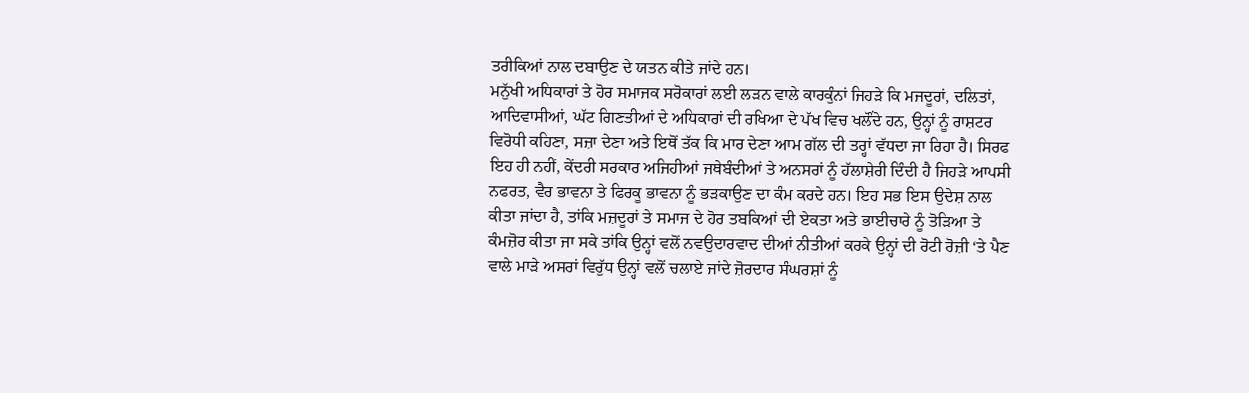ਤਰੀਕਿਆਂ ਨਾਲ ਦਬਾਉਣ ਦੇ ਯਤਨ ਕੀਤੇ ਜਾਂਦੇ ਹਨ।
ਮਨੁੱਖੀ ਅਧਿਕਾਰਾਂ ਤੇ ਹੋਰ ਸਮਾਜਕ ਸਰੋਕਾਰਾਂ ਲਈ ਲੜਨ ਵਾਲੇ ਕਾਰਕੁੰਨਾਂ ਜਿਹੜੇ ਕਿ ਮਜਦੂਰਾਂ, ਦਲਿਤਾਂ, ਆਦਿਵਾਸੀਆਂ, ਘੱਟ ਗਿਣਤੀਆਂ ਦੇ ਅਧਿਕਾਰਾਂ ਦੀ ਰਖਿਆ ਦੇ ਪੱਖ ਵਿਚ ਖਲੌਂਦੇ ਹਨ, ਉਨ੍ਹਾਂ ਨੂੰ ਰਾਸ਼ਟਰ ਵਿਰੋਧੀ ਕਹਿਣਾ, ਸਜ਼ਾ ਦੇਣਾ ਅਤੇ ਇਥੋਂ ਤੱਕ ਕਿ ਮਾਰ ਦੇਣਾ ਆਮ ਗੱਲ ਦੀ ਤਰ੍ਹਾਂ ਵੱਧਦਾ ਜਾ ਰਿਹਾ ਹੈ। ਸਿਰਫ ਇਹ ਹੀ ਨਹੀਂ, ਕੇਂਦਰੀ ਸਰਕਾਰ ਅਜਿਹੀਆਂ ਜਥੇਬੰਦੀਆਂ ਤੇ ਅਨਸਰਾਂ ਨੂੰ ਹੱਲਾਸ਼ੇਰੀ ਦਿੰਦੀ ਹੈ ਜਿਹੜੇ ਆਪਸੀ ਨਫਰਤ, ਵੈਰ ਭਾਵਨਾ ਤੇ ਫਿਰਕੂ ਭਾਵਨਾ ਨੂੰ ਭੜਕਾਉਣ ਦਾ ਕੰਮ ਕਰਦੇ ਹਨ। ਇਹ ਸਭ ਇਸ ਉਦੇਸ਼ ਨਾਲ ਕੀਤਾ ਜਾਂਦਾ ਹੈ, ਤਾਂਕਿ ਮਜ਼ਦੂਰਾਂ ਤੇ ਸਮਾਜ ਦੇ ਹੋਰ ਤਬਕਿਆਂ ਦੀ ਏਕਤਾ ਅਤੇ ਭਾਈਚਾਰੇ ਨੂੰ ਤੋੜਿਆ ਤੇ ਕੰਮਜ਼ੋਰ ਕੀਤਾ ਜਾ ਸਕੇ ਤਾਂਕਿ ਉਨ੍ਹਾਂ ਵਲੋਂ ਨਵਉਦਾਰਵਾਦ ਦੀਆਂ ਨੀਤੀਆਂ ਕਰਕੇ ਉਨ੍ਹਾਂ ਦੀ ਰੋਟੀ ਰੋਜ਼ੀ ‘ਤੇ ਪੈਣ ਵਾਲੇ ਮਾੜੇ ਅਸਰਾਂ ਵਿਰੁੱਧ ਉਨ੍ਹਾਂ ਵਲੋਂ ਚਲਾਏ ਜਾਂਦੇ ਜ਼ੋਰਦਾਰ ਸੰਘਰਸ਼ਾਂ ਨੂੰ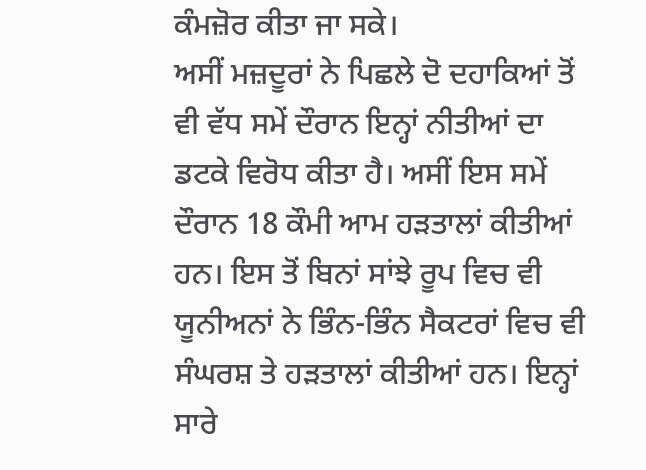ਕੰਮਜ਼ੋਰ ਕੀਤਾ ਜਾ ਸਕੇ।
ਅਸੀਂ ਮਜ਼ਦੂਰਾਂ ਨੇ ਪਿਛਲੇ ਦੋ ਦਹਾਕਿਆਂ ਤੋਂ ਵੀ ਵੱਧ ਸਮੇਂ ਦੌਰਾਨ ਇਨ੍ਹਾਂ ਨੀਤੀਆਂ ਦਾ ਡਟਕੇ ਵਿਰੋਧ ਕੀਤਾ ਹੈ। ਅਸੀਂ ਇਸ ਸਮੇਂ ਦੌਰਾਨ 18 ਕੌਮੀ ਆਮ ਹੜਤਾਲਾਂ ਕੀਤੀਆਂ ਹਨ। ਇਸ ਤੋਂ ਬਿਨਾਂ ਸਾਂਝੇ ਰੂਪ ਵਿਚ ਵੀ ਯੂਨੀਅਨਾਂ ਨੇ ਭਿੰਨ-ਭਿੰਨ ਸੈਕਟਰਾਂ ਵਿਚ ਵੀ ਸੰਘਰਸ਼ ਤੇ ਹੜਤਾਲਾਂ ਕੀਤੀਆਂ ਹਨ। ਇਨ੍ਹਾਂ ਸਾਰੇ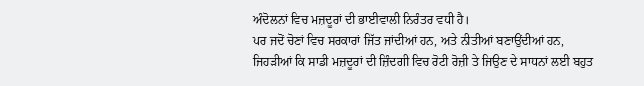ਅੰਦੋਲਨਾਂ ਵਿਚ ਮਜ਼ਦੂਰਾਂ ਦੀ ਭਾਈਵਾਲੀ ਨਿਰੰਤਰ ਵਧੀ ਹੈ।
ਪਰ ਜਦੋਂ ਚੋਣਾਂ ਵਿਚ ਸਰਕਾਰਾਂ ਜਿੱਤ ਜਾਂਦੀਆਂ ਹਨ, ਅਤੇ ਨੀਤੀਆਂ ਬਣਾਉਂਦੀਆਂ ਹਨ, ਜਿਹੜੀਆਂ ਕਿ ਸਾਡੀ ਮਜ਼ਦੂਰਾਂ ਦੀ ਜ਼ਿੰਦਗੀ ਵਿਚ ਰੋਟੀ ਰੋਜ਼ੀ ਤੇ ਜਿਉਣ ਦੇ ਸਾਧਨਾਂ ਲਈ ਬਹੁਤ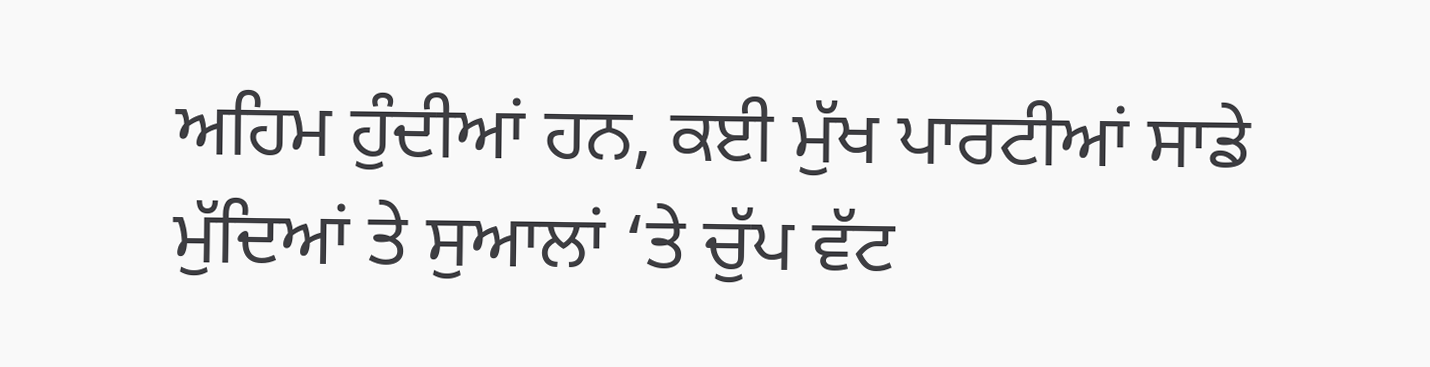ਅਹਿਮ ਹੁੰਦੀਆਂ ਹਨ, ਕਈ ਮੁੱਖ ਪਾਰਟੀਆਂ ਸਾਡੇ ਮੁੱਦਿਆਂ ਤੇ ਸੁਆਲਾਂ ‘ਤੇ ਚੁੱਪ ਵੱਟ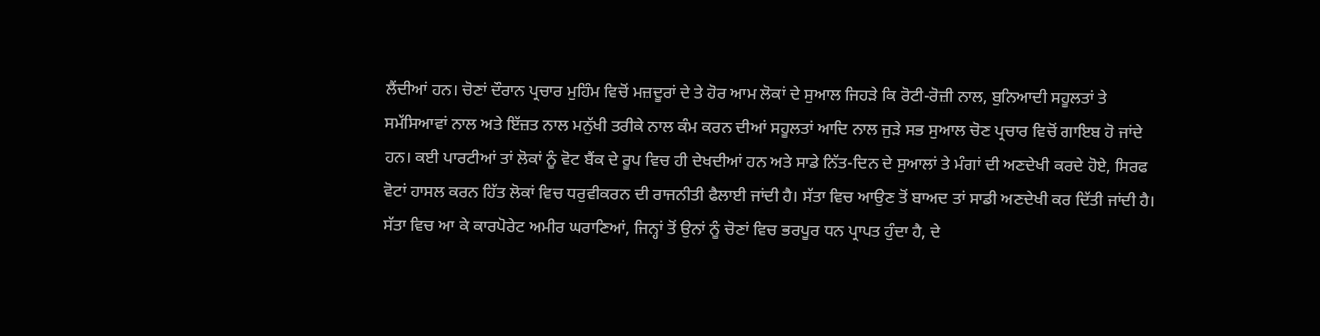ਲੈਂਦੀਆਂ ਹਨ। ਚੋਣਾਂ ਦੌਰਾਨ ਪ੍ਰਚਾਰ ਮੁਹਿੰਮ ਵਿਚੋਂ ਮਜ਼ਦੂਰਾਂ ਦੇ ਤੇ ਹੋਰ ਆਮ ਲੋਕਾਂ ਦੇ ਸੁਆਲ ਜਿਹੜੇ ਕਿ ਰੋਟੀ-ਰੋਜ਼ੀ ਨਾਲ, ਬੁਨਿਆਦੀ ਸਹੂਲਤਾਂ ਤੇ ਸਮੱਸਿਆਵਾਂ ਨਾਲ ਅਤੇ ਇੱਜ਼ਤ ਨਾਲ ਮਨੁੱਖੀ ਤਰੀਕੇ ਨਾਲ ਕੰਮ ਕਰਨ ਦੀਆਂ ਸਹੂਲਤਾਂ ਆਦਿ ਨਾਲ ਜੁੜੇ ਸਭ ਸੁਆਲ ਚੋਣ ਪ੍ਰਚਾਰ ਵਿਚੋਂ ਗਾਇਬ ਹੋ ਜਾਂਦੇ ਹਨ। ਕਈ ਪਾਰਟੀਆਂ ਤਾਂ ਲੋਕਾਂ ਨੂੰ ਵੋਟ ਬੈਂਕ ਦੇ ਰੂਪ ਵਿਚ ਹੀ ਦੇਖਦੀਆਂ ਹਨ ਅਤੇ ਸਾਡੇ ਨਿੱਤ-ਦਿਨ ਦੇ ਸੁਆਲਾਂ ਤੇ ਮੰਗਾਂ ਦੀ ਅਣਦੇਖੀ ਕਰਦੇ ਹੋਏ, ਸਿਰਫ ਵੋਟਾਂ ਹਾਸਲ ਕਰਨ ਹਿੱਤ ਲੋਕਾਂ ਵਿਚ ਧਰੁਵੀਕਰਨ ਦੀ ਰਾਜਨੀਤੀ ਫੈਲਾਈ ਜਾਂਦੀ ਹੈ। ਸੱਤਾ ਵਿਚ ਆਉਣ ਤੋਂ ਬਾਅਦ ਤਾਂ ਸਾਡੀ ਅਣਦੇਖੀ ਕਰ ਦਿੱਤੀ ਜਾਂਦੀ ਹੈ। ਸੱਤਾ ਵਿਚ ਆ ਕੇ ਕਾਰਪੋਰੇਟ ਅਮੀਰ ਘਰਾਣਿਆਂ, ਜਿਨ੍ਹਾਂ ਤੋਂ ਉਨਾਂ ਨੂੰ ਚੋਣਾਂ ਵਿਚ ਭਰਪੂਰ ਧਨ ਪ੍ਰਾਪਤ ਹੁੰਦਾ ਹੈ, ਦੇ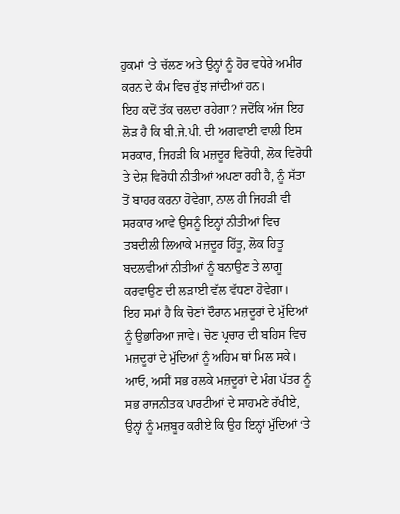ਹੁਕਮਾਂ ‘ਤੇ ਚੱਲਣ ਅਤੇ ਉਨ੍ਹਾਂ ਨੂੰ ਹੋਰ ਵਧੇਰੇ ਅਮੀਰ ਕਰਨ ਦੇ ਕੰਮ ਵਿਚ ਰੁੱਝ ਜਾਂਦੀਆਂ ਹਨ।
ਇਹ ਕਦੋਂ ਤੱਕ ਚਲਦਾ ਰਹੇਗਾ? ਜਦੋਂਕਿ ਅੱਜ ਇਹ ਲੋੜ ਹੈ ਕਿ ਬੀ.ਜੇ.ਪੀ. ਦੀ ਅਗਵਾਈ ਵਾਲੀ ਇਸ ਸਰਕਾਰ, ਜਿਹੜੀ ਕਿ ਮਜ਼ਦੂਰ ਵਿਰੋਧੀ, ਲੋਕ ਵਿਰੋਧੀ ਤੇ ਦੇਸ਼ ਵਿਰੋਧੀ ਨੀਤੀਆਂ ਅਪਣਾ ਰਹੀ ਹੈ, ਨੂੰ ਸੱਤਾ ਤੋਂ ਬਾਹਰ ਕਰਨਾ ਹੋਵੇਗਾ, ਨਾਲ ਹੀ ਜਿਹੜੀ ਵੀ ਸਰਕਾਰ ਆਵੇ ਉਸਨੂੰ ਇਨ੍ਹਾਂ ਨੀਤੀਆਂ ਵਿਚ ਤਬਦੀਲੀ ਲਿਆਕੇ ਮਜ਼ਦੂਰ ਹਿੱਤੂ, ਲੋਕ ਹਿਤੂ ਬਦਲਵੀਆਂ ਨੀਤੀਆਂ ਨੂੰ ਬਨਾਉਣ ਤੇ ਲਾਗੂ ਕਰਵਾਉਣ ਦੀ ਲੜਾਈ ਵੱਲ ਵੱਧਣਾ ਹੋਵੇਗਾ।
ਇਹ ਸਮਾਂ ਹੈ ਕਿ ਚੋਣਾਂ ਦੌਰਾਨ ਮਜ਼ਦੂਰਾਂ ਦੇ ਮੁੱਦਿਆਂ ਨੂੰ ਉਭਾਰਿਆ ਜਾਵੇ। ਚੋਣ ਪ੍ਰਚਾਰ ਦੀ ਬਹਿਸ ਵਿਚ ਮਜ਼ਦੂਰਾਂ ਦੇ ਮੁੱਦਿਆਂ ਨੂੰ ਅਹਿਮ ਥਾਂ ਮਿਲ ਸਕੇ। ਆਓ, ਅਸੀਂ ਸਭ ਰਲਕੇ ਮਜ਼ਦੂਰਾਂ ਦੇ ਮੰਗ ਪੱਤਰ ਨੂੰ ਸਭ ਰਾਜਨੀਤਕ ਪਾਰਟੀਆਂ ਦੇ ਸਾਹਮਣੇ ਰੱਖੀਏ, ਉਨ੍ਹਾਂ ਨੂੰ ਮਜ਼ਬੂਰ ਕਰੀਏ ਕਿ ਉਹ ਇਨ੍ਹਾਂ ਮੁੱਦਿਆਂ ‘ਤੇ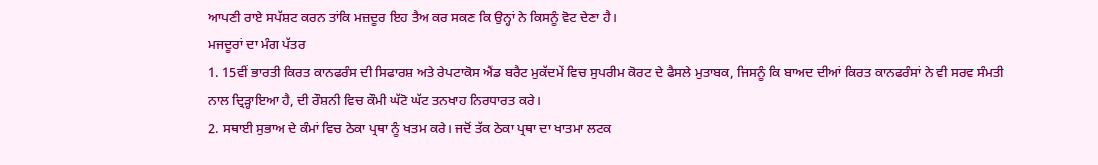ਆਪਣੀ ਰਾਏ ਸਪੱਸ਼ਟ ਕਰਨ ਤਾਂਕਿ ਮਜ਼ਦੂਰ ਇਹ ਤੈਅ ਕਰ ਸਕਣ ਕਿ ਉਨ੍ਹਾਂ ਨੇ ਕਿਸਨੂੰ ਵੋਟ ਦੇਣਾ ਹੈ।
ਮਜਦੂਰਾਂ ਦਾ ਮੰਗ ਪੱਤਰ
1. 15ਵੀਂ ਭਾਰਤੀ ਕਿਰਤ ਕਾਨਫਰੰਸ ਦੀ ਸਿਫਾਰਸ਼ ਅਤੇ ਰੇਪਟਾਕੋਸ ਐਂਡ ਬਰੈਟ ਮੁਕੱਦਮੇਂ ਵਿਚ ਸੁਪਰੀਮ ਕੋਰਟ ਦੇ ਫੈਸਲੇ ਮੁਤਾਬਕ, ਜਿਸਨੂੰ ਕਿ ਬਾਅਦ ਦੀਆਂ ਕਿਰਤ ਕਾਨਫਰੰਸਾਂ ਨੇ ਵੀ ਸਰਵ ਸੰਮਤੀ ਨਾਲ ਦ੍ਰਿੜ੍ਹਾਇਆ ਹੈ, ਦੀ ਰੌਸ਼ਨੀ ਵਿਚ ਕੌਮੀ ਘੱਟੋ ਘੱਟ ਤਨਖਾਹ ਨਿਰਧਾਰਤ ਕਰੇ।
2. ਸਥਾਈ ਸੁਭਾਅ ਦੇ ਕੰਮਾਂ ਵਿਚ ਠੇਕਾ ਪ੍ਰਥਾ ਨੂੰ ਖਤਮ ਕਰੇ। ਜਦੋਂ ਤੱਕ ਠੇਕਾ ਪ੍ਰਥਾ ਦਾ ਖਾਤਮਾ ਲਟਕ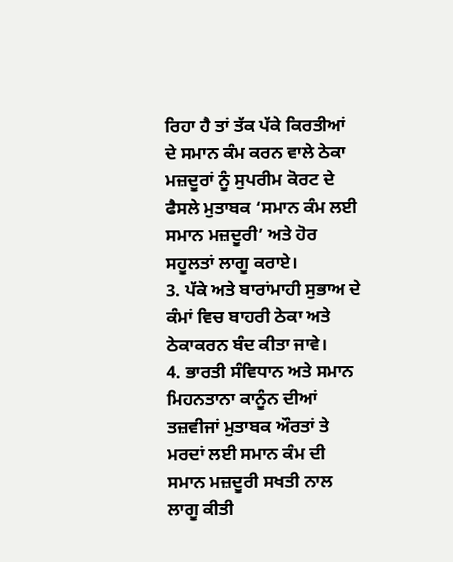ਰਿਹਾ ਹੈ ਤਾਂ ਤੱਕ ਪੱਕੇ ਕਿਰਤੀਆਂ ਦੇ ਸਮਾਨ ਕੰਮ ਕਰਨ ਵਾਲੇ ਠੇਕਾ ਮਜ਼ਦੂਰਾਂ ਨੂੰ ਸੁਪਰੀਮ ਕੋਰਟ ਦੇ ਫੈਸਲੇ ਮੁਤਾਬਕ ‘ਸਮਾਨ ਕੰਮ ਲਈ ਸਮਾਨ ਮਜ਼ਦੂਰੀ’ ਅਤੇ ਹੋਰ ਸਹੂਲਤਾਂ ਲਾਗੂ ਕਰਾਏ।
3. ਪੱਕੇ ਅਤੇ ਬਾਰਾਂਮਾਹੀ ਸੁਭਾਅ ਦੇ ਕੰਮਾਂ ਵਿਚ ਬਾਹਰੀ ਠੇਕਾ ਅਤੇ ਠੇਕਾਕਰਨ ਬੰਦ ਕੀਤਾ ਜਾਵੇ।
4. ਭਾਰਤੀ ਸੰਵਿਧਾਨ ਅਤੇ ਸਮਾਨ ਮਿਹਨਤਾਨਾ ਕਾਨੂੰਨ ਦੀਆਂ ਤਜ਼ਵੀਜਾਂ ਮੁਤਾਬਕ ਔਰਤਾਂ ਤੇ ਮਰਦਾਂ ਲਈ ਸਮਾਨ ਕੰਮ ਦੀ ਸਮਾਨ ਮਜ਼ਦੂਰੀ ਸਖਤੀ ਨਾਲ ਲਾਗੂ ਕੀਤੀ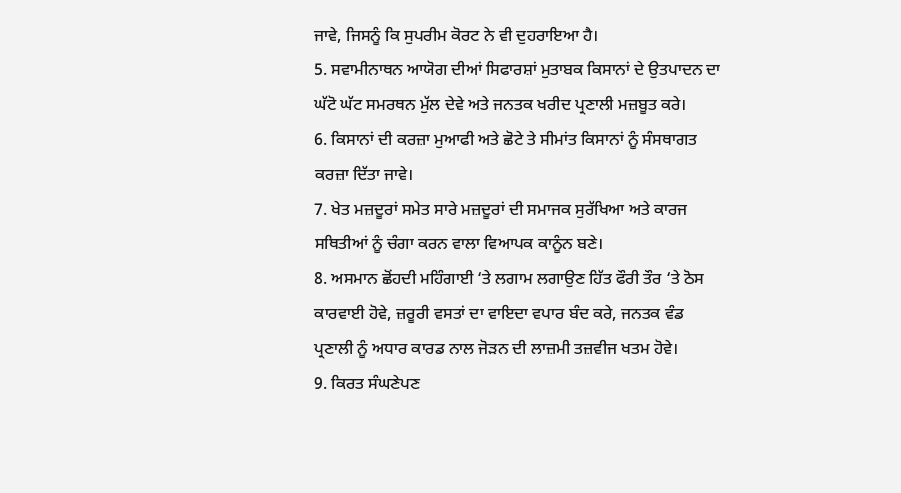ਜਾਵੇ, ਜਿਸਨੂੰ ਕਿ ਸੁਪਰੀਮ ਕੋਰਟ ਨੇ ਵੀ ਦੁਹਰਾਇਆ ਹੈ।
5. ਸਵਾਮੀਨਾਥਨ ਆਯੋਗ ਦੀਆਂ ਸਿਫਾਰਸ਼ਾਂ ਮੁਤਾਬਕ ਕਿਸਾਨਾਂ ਦੇ ਉਤਪਾਦਨ ਦਾ ਘੱਟੋ ਘੱਟ ਸਮਰਥਨ ਮੁੱਲ ਦੇਵੇ ਅਤੇ ਜਨਤਕ ਖਰੀਦ ਪ੍ਰਣਾਲੀ ਮਜ਼ਬੂਤ ਕਰੇ।
6. ਕਿਸਾਨਾਂ ਦੀ ਕਰਜ਼ਾ ਮੁਆਫੀ ਅਤੇ ਛੋਟੇ ਤੇ ਸੀਮਾਂਤ ਕਿਸਾਨਾਂ ਨੂੰ ਸੰਸਥਾਗਤ ਕਰਜ਼ਾ ਦਿੱਤਾ ਜਾਵੇ।
7. ਖੇਤ ਮਜ਼ਦੂਰਾਂ ਸਮੇਤ ਸਾਰੇ ਮਜ਼ਦੂਰਾਂ ਦੀ ਸਮਾਜਕ ਸੁਰੱਖਿਆ ਅਤੇ ਕਾਰਜ ਸਥਿਤੀਆਂ ਨੂੰ ਚੰਗਾ ਕਰਨ ਵਾਲਾ ਵਿਆਪਕ ਕਾਨੂੰਨ ਬਣੇ।
8. ਅਸਮਾਨ ਛੋਂਹਦੀ ਮਹਿੰਗਾਈ ‘ਤੇ ਲਗਾਮ ਲਗਾਉਣ ਹਿੱਤ ਫੌਰੀ ਤੌਰ ‘ਤੇ ਠੋਸ ਕਾਰਵਾਈ ਹੋਵੇ, ਜ਼ਰੂਰੀ ਵਸਤਾਂ ਦਾ ਵਾਇਦਾ ਵਪਾਰ ਬੰਦ ਕਰੇ, ਜਨਤਕ ਵੰਡ ਪ੍ਰਣਾਲੀ ਨੂੰ ਅਧਾਰ ਕਾਰਡ ਨਾਲ ਜੋੜਨ ਦੀ ਲਾਜ਼ਮੀ ਤਜ਼ਵੀਜ ਖਤਮ ਹੋਵੇ।
9. ਕਿਰਤ ਸੰਘਣੇਪਣ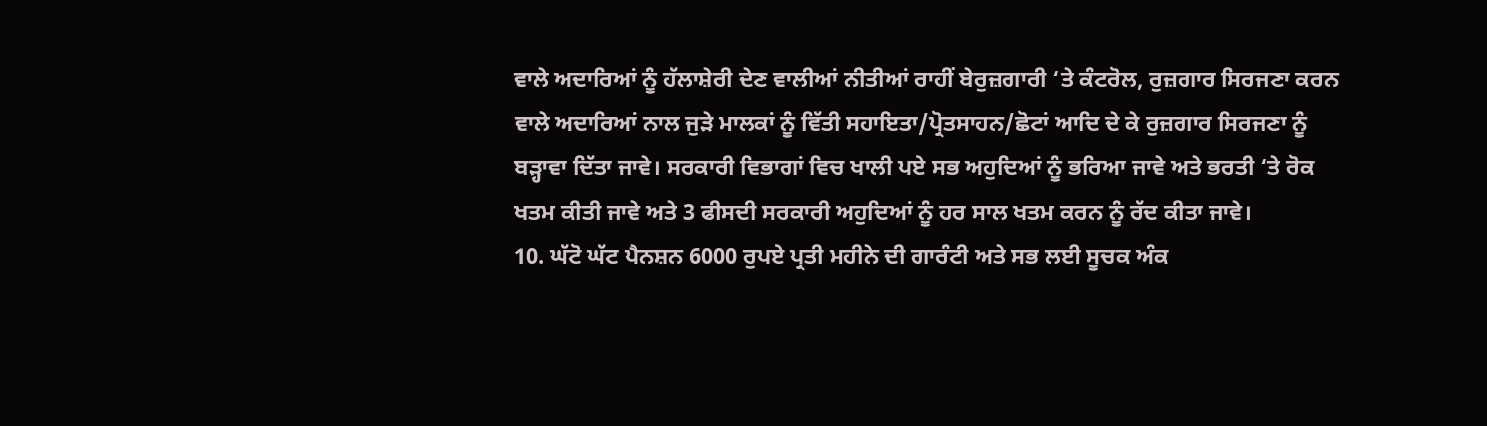ਵਾਲੇ ਅਦਾਰਿਆਂ ਨੂੰ ਹੱਲਾਸ਼ੇਰੀ ਦੇਣ ਵਾਲੀਆਂ ਨੀਤੀਆਂ ਰਾਹੀਂ ਬੇਰੁਜ਼ਗਾਰੀ ‘ਤੇ ਕੰਟਰੋਲ, ਰੁਜ਼ਗਾਰ ਸਿਰਜਣਾ ਕਰਨ ਵਾਲੇ ਅਦਾਰਿਆਂ ਨਾਲ ਜੁੜੇ ਮਾਲਕਾਂ ਨੂੰ ਵਿੱਤੀ ਸਹਾਇਤਾ/ਪ੍ਰੋਤਸਾਹਨ/ਛੋਟਾਂ ਆਦਿ ਦੇ ਕੇ ਰੁਜ਼ਗਾਰ ਸਿਰਜਣਾ ਨੂੰ ਬੜ੍ਹਾਵਾ ਦਿੱਤਾ ਜਾਵੇ। ਸਰਕਾਰੀ ਵਿਭਾਗਾਂ ਵਿਚ ਖਾਲੀ ਪਏ ਸਭ ਅਹੁਦਿਆਂ ਨੂੰ ਭਰਿਆ ਜਾਵੇ ਅਤੇ ਭਰਤੀ ‘ਤੇ ਰੋਕ ਖਤਮ ਕੀਤੀ ਜਾਵੇ ਅਤੇ 3 ਫੀਸਦੀ ਸਰਕਾਰੀ ਅਹੁਦਿਆਂ ਨੂੰ ਹਰ ਸਾਲ ਖਤਮ ਕਰਨ ਨੂੰ ਰੱਦ ਕੀਤਾ ਜਾਵੇ।
10. ਘੱਟੋ ਘੱਟ ਪੈਨਸ਼ਨ 6000 ਰੁਪਏ ਪ੍ਰਤੀ ਮਹੀਨੇ ਦੀ ਗਾਰੰਟੀ ਅਤੇ ਸਭ ਲਈ ਸੂਚਕ ਅੰਕ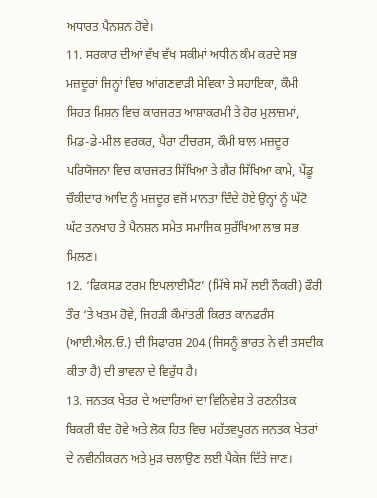ਅਧਾਰਤ ਪੈਨਸ਼ਨ ਹੋਵੇ।
11. ਸਰਕਾਰ ਦੀਆਂ ਵੱਖ ਵੱਖ ਸਕੀਮਾਂ ਅਧੀਨ ਕੰਮ ਕਰਦੇ ਸਭ ਮਜ਼ਦੂਰਾਂ ਜਿਨ੍ਹਾਂ ਵਿਚ ਆਂਗਣਵਾੜੀ ਸੇਵਿਕਾ ਤੇ ਸਹਾਇਕਾ, ਕੌਮੀ ਸਿਹਤ ਮਿਸ਼ਨ ਵਿਚ ਕਾਰਜਰਤ ਆਸ਼ਾਕਰਮੀ ਤੇ ਹੋਰ ਮੁਲਾਜ਼ਮਾਂ, ਮਿਡ-ਡੇ-ਮੀਲ ਵਰਕਰ, ਪੈਰਾ ਟੀਚਰਸ, ਕੌਮੀ ਬਾਲ ਮਜ਼ਦੂਰ ਪਰਿਯੋਜਨਾ ਵਿਚ ਕਾਰਜਰਤ ਸਿੱਖਿਆ ਤੇ ਗੈਰ ਸਿੱਖਿਆ ਕਾਮੇ, ਪੇਂਡੂ ਚੌਕੀਦਾਰ ਆਦਿ ਨੂੰ ਮਜ਼ਦੂਰ ਵਜੋਂ ਮਾਨਤਾ ਦਿੰਦੇ ਹੋਏ ਉਨ੍ਹਾਂ ਨੂੰ ਘੱਟੋ ਘੱਟ ਤਨਖਾਹ ਤੇ ਪੈਨਸ਼ਨ ਸਮੇਤ ਸਮਾਜਿਕ ਸੁਰੱਖਿਆ ਲਾਭ ਸਭ ਮਿਲਣ।
12. ‘ਫਿਕਸਡ ਟਰਮ ਇਪਲਾਈਮੈਂਟ’ (ਮਿੱਥੇ ਸਮੇਂ ਲਈ ਨੌਕਰੀ) ਫੌਰੀ ਤੌਰ ‘ਤੇ ਖਤਮ ਹੋਵੇ, ਜਿਹੜੀ ਕੌਮਾਂਤਰੀ ਕਿਰਤ ਕਾਨਫਰੰਸ (ਆਈ.ਐਲ.ਓ.) ਦੀ ਸਿਫਾਰਸ਼ 204 (ਜਿਸਨੂੰ ਭਾਰਤ ਨੇ ਵੀ ਤਸਦੀਕ ਕੀਤਾ ਹੈ) ਦੀ ਭਾਵਨਾ ਦੇ ਵਿਰੁੱਧ ਹੈ।
13. ਜਨਤਕ ਖੇਤਰ ਦੇ ਅਦਾਰਿਆਂ ਦਾ ਵਿਨਿਵੇਸ਼ ਤੇ ਰਣਨੀਤਕ ਬਿਕਰੀ ਬੰਦ ਹੋਵੇ ਅਤੇ ਲੋਕ ਹਿਤ ਵਿਚ ਮਹੱਤਵਪੂਰਨ ਜਨਤਕ ਖੇਤਰਾਂ ਦੇ ਨਵੀਨੀਕਰਨ ਅਤੇ ਮੁੜ ਚਲਾਉਣ ਲਈ ਪੈਕੇਜ ਦਿੱਤੇ ਜਾਣ।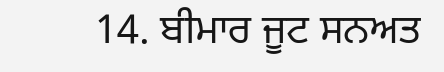14. ਬੀਮਾਰ ਜੂਟ ਸਨਅਤ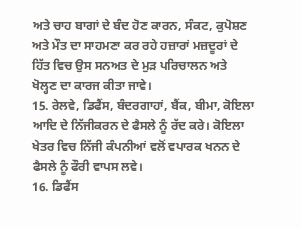ਅਤੇ ਚਾਹ ਬਾਗਾਂ ਦੇ ਬੰਦ ਹੋਣ ਕਾਰਨ, ਸੰਕਟ, ਕੁਪੋਸ਼ਣ ਅਤੇ ਮੌਤ ਦਾ ਸਾਹਮਣਾ ਕਰ ਰਹੇ ਹਜ਼ਾਰਾਂ ਮਜ਼ਦੂਰਾਂ ਦੇ ਹਿੱਤ ਵਿਚ ਉਸ ਸਨਅਤ ਦੇ ਮੁੜ ਪਰਿਚਾਲਨ ਅਤੇ ਖੋਲ੍ਹਣ ਦਾ ਕਾਰਜ ਕੀਤਾ ਜਾਵੇ।
15. ਰੇਲਵੇ, ਡਿਫੈਂਸ, ਬੰਦਰਗਾਹਾਂ, ਬੈਂਕ, ਬੀਮਾ, ਕੋਇਲਾ ਆਦਿ ਦੇ ਨਿੱਜੀਕਰਨ ਦੇ ਫੈਸਲੇ ਨੂੰ ਰੱਦ ਕਰੇ। ਕੋਇਲਾ ਖੇਤਰ ਵਿਚ ਨਿੱਜੀ ਕੰਪਨੀਆਂ ਵਲੋਂ ਵਪਾਰਕ ਖਨਨ ਦੇ ਫੈਸਲੇ ਨੂੰ ਫੌਰੀ ਵਾਪਸ ਲਵੇ।
16. ਡਿਫੈਂਸ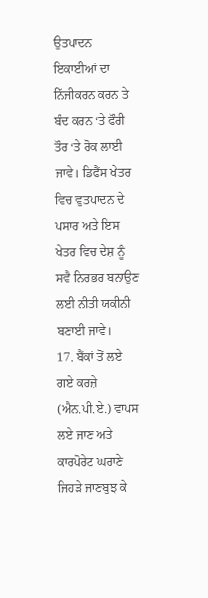ਉਤਪਾਦਨ ਇਕਾਈਆਂ ਦਾ ਨਿੱਜੀਕਰਨ ਕਰਨ ਤੇ ਬੰਦ ਕਰਨ ‘ਤੇ ਫੌਰੀ ਤੌਰ ‘ਤੇ ਰੋਕ ਲਾਈ ਜਾਵੇ। ਡਿਫੈਂਸ ਖੇਤਰ ਵਿਚ ਵੁਤਪਾਦਨ ਦੇ ਪਸਾਰ ਅਤੇ ਇਸ ਖੇਤਰ ਵਿਚ ਦੇਸ਼ ਨੂੰ ਸਵੈ ਨਿਰਭਰ ਬਨਾਉਣ ਲਈ ਨੀਤੀ ਯਕੀਨੀ ਬਣਾਈ ਜਾਵੇ।
17. ਬੈਂਕਾਂ ਤੋਂ ਲਏ ਗਏ ਕਰਜ਼ੇ (ਐਨ.ਪੀ.ਏ.) ਵਾਪਸ ਲਏ ਜਾਣ ਅਤੇ ਕਾਰਪੋਰੇਟ ਘਰਾਣੇ ਜਿਹੜੇ ਜਾਣਬੁਝ ਕੇ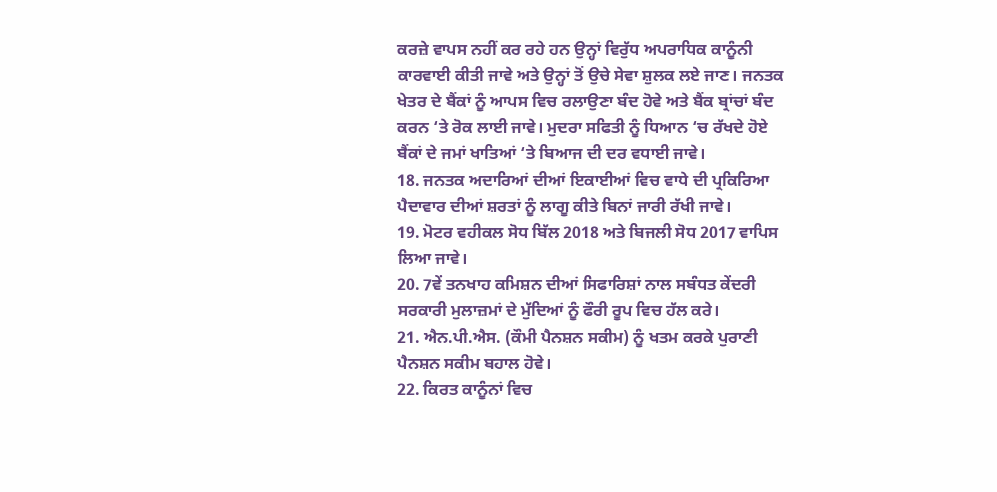ਕਰਜ਼ੇ ਵਾਪਸ ਨਹੀਂ ਕਰ ਰਹੇ ਹਨ ਉਨ੍ਹਾਂ ਵਿਰੁੱਧ ਅਪਰਾਧਿਕ ਕਾਨੂੰਨੀ ਕਾਰਵਾਈ ਕੀਤੀ ਜਾਵੇ ਅਤੇ ਉਨ੍ਹਾਂ ਤੋਂ ਉਚੇ ਸੇਵਾ ਸ਼ੁਲਕ ਲਏ ਜਾਣ। ਜਨਤਕ ਖੇਤਰ ਦੇ ਬੈਂਕਾਂ ਨੂੰ ਆਪਸ ਵਿਚ ਰਲਾਉਣਾ ਬੰਦ ਹੋਵੇ ਅਤੇ ਬੈਂਕ ਬ੍ਰਾਂਚਾਂ ਬੰਦ ਕਰਨ ‘ਤੇ ਰੋਕ ਲਾਈ ਜਾਵੇ। ਮੁਦਰਾ ਸਫਿਤੀ ਨੂੰ ਧਿਆਨ ‘ਚ ਰੱਖਦੇ ਹੋਏ ਬੈਂਕਾਂ ਦੇ ਜਮਾਂ ਖਾਤਿਆਂ ‘ਤੇ ਬਿਆਜ ਦੀ ਦਰ ਵਧਾਈ ਜਾਵੇ।
18. ਜਨਤਕ ਅਦਾਰਿਆਂ ਦੀਆਂ ਇਕਾਈਆਂ ਵਿਚ ਵਾਧੇ ਦੀ ਪ੍ਰਕਿਰਿਆ ਪੈਦਾਵਾਰ ਦੀਆਂ ਸ਼ਰਤਾਂ ਨੂੰ ਲਾਗੂ ਕੀਤੇ ਬਿਨਾਂ ਜਾਰੀ ਰੱਖੀ ਜਾਵੇ।
19. ਮੋਟਰ ਵਹੀਕਲ ਸੋਧ ਬਿੱਲ 2018 ਅਤੇ ਬਿਜਲੀ ਸੋਧ 2017 ਵਾਪਿਸ ਲਿਆ ਜਾਵੇ।
20. 7ਵੇਂ ਤਨਖਾਹ ਕਮਿਸ਼ਨ ਦੀਆਂ ਸਿਫਾਰਿਸ਼ਾਂ ਨਾਲ ਸਬੰਧਤ ਕੇਂਦਰੀ ਸਰਕਾਰੀ ਮੁਲਾਜ਼ਮਾਂ ਦੇ ਮੁੱਦਿਆਂ ਨੂੰ ਫੌਰੀ ਰੂਪ ਵਿਚ ਹੱਲ ਕਰੇ।
21. ਐਨ.ਪੀ.ਐਸ. (ਕੌਮੀ ਪੈਨਸ਼ਨ ਸਕੀਮ) ਨੂੰ ਖਤਮ ਕਰਕੇ ਪੁਰਾਣੀ ਪੈਨਸ਼ਨ ਸਕੀਮ ਬਹਾਲ ਹੋਵੇ।
22. ਕਿਰਤ ਕਾਨੂੰਨਾਂ ਵਿਚ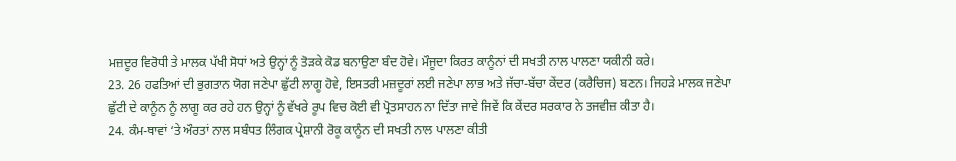ਮਜ਼ਦੂਰ ਵਿਰੋਧੀ ਤੇ ਮਾਲਕ ਪੱਖੀ ਸੋਧਾਂ ਅਤੇ ਉਨ੍ਹਾਂ ਨੂੰ ਤੋੜਕੇ ਕੋਡ ਬਨਾਉਣਾ ਬੰਦ ਹੋਵੇ। ਮੌਜੂਦਾ ਕਿਰਤ ਕਾਨੂੰਨਾਂ ਦੀ ਸਖਤੀ ਨਾਲ ਪਾਲਣਾ ਯਕੀਨੀ ਕਰੇ।
23. 26 ਹਫਤਿਆਂ ਦੀ ਭੁਗਤਾਨ ਯੋਗ ਜਣੇਪਾ ਛੁੱਟੀ ਲਾਗੂ ਹੋਵੇ, ਇਸਤਰੀ ਮਜ਼ਦੂਰਾਂ ਲਈ ਜਣੇਪਾ ਲਾਭ ਅਤੇ ਜੱਚਾ-ਬੱਚਾ ਕੇਂਦਰ (ਕਰੈਚਿਜ) ਬਣਨ। ਜਿਹੜੇ ਮਾਲਕ ਜਣੇਪਾ ਛੁੱਟੀ ਦੇ ਕਾਨੂੰਨ ਨੂੰ ਲਾਗੂ ਕਰ ਰਹੇ ਹਨ ਉਨ੍ਹਾਂ ਨੂੰ ਵੱਖਰੇ ਰੂਪ ਵਿਚ ਕੋਈ ਵੀ ਪ੍ਰੋਤਸਾਹਨ ਨਾ ਦਿੱਤਾ ਜਾਵੇ ਜਿਵੇਂ ਕਿ ਕੇਂਦਰ ਸਰਕਾਰ ਨੇ ਤਜਵੀਜ਼ ਕੀਤਾ ਹੈ।
24. ਕੰਮ-ਥਾਵਾਂ ‘ਤੇ ਔਰਤਾਂ ਨਾਲ ਸਬੰਧਤ ਲਿੰਗਕ ਪ੍ਰੇਸ਼ਾਨੀ ਰੋਕੂ ਕਾਨੂੰਨ ਦੀ ਸਖਤੀ ਨਾਲ ਪਾਲਣਾ ਕੀਤੀ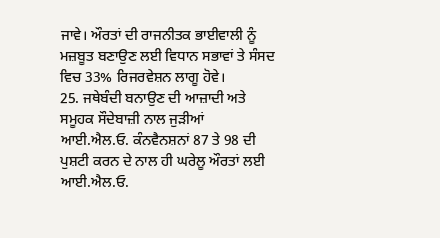ਜਾਵੇ। ਔਰਤਾਂ ਦੀ ਰਾਜਨੀਤਕ ਭਾਈਵਾਲੀ ਨੂੰ ਮਜ਼ਬੂਤ ਬਣਾਉਣ ਲਈ ਵਿਧਾਨ ਸਭਾਵਾਂ ਤੇ ਸੰਸਦ ਵਿਚ 33% ਰਿਜਰਵੇਸ਼ਨ ਲਾਗੂ ਹੋਵੇ।
25. ਜਥੇਬੰਦੀ ਬਨਾਉਣ ਦੀ ਆਜ਼ਾਦੀ ਅਤੇ ਸਮੂਹਕ ਸੌਦੇਬਾਜ਼ੀ ਨਾਲ ਜੁੜੀਆਂ ਆਈ.ਐਲ.ਓ. ਕੰਨਵੈਨਸ਼ਨਾਂ 87 ਤੇ 98 ਦੀ ਪੁਸ਼ਟੀ ਕਰਨ ਦੇ ਨਾਲ ਹੀ ਘਰੇਲੂ ਔਰਤਾਂ ਲਈ ਆਈ.ਐਲ.ਓ.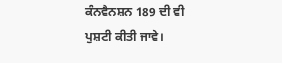ਕੰਨਵੈਨਸ਼ਨ 189 ਦੀ ਵੀ ਪੁਸ਼ਟੀ ਕੀਤੀ ਜਾਵੇ।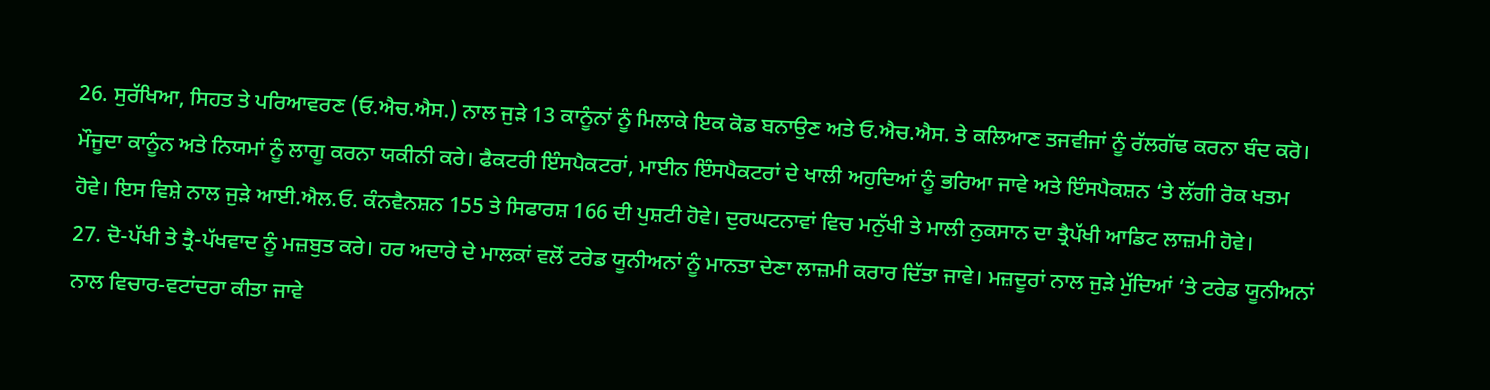26. ਸੁਰੱਖਿਆ, ਸਿਹਤ ਤੇ ਪਰਿਆਵਰਣ (ਓ.ਐਚ.ਐਸ.) ਨਾਲ ਜੁੜੇ 13 ਕਾਨੂੰਨਾਂ ਨੂੰ ਮਿਲਾਕੇ ਇਕ ਕੋਡ ਬਨਾਉਣ ਅਤੇ ਓ.ਐਚ.ਐਸ. ਤੇ ਕਲਿਆਣ ਤਜਵੀਜਾਂ ਨੂੰ ਰੱਲਗੱਢ ਕਰਨਾ ਬੰਦ ਕਰੋ। ਮੌਜੂਦਾ ਕਾਨੂੰਨ ਅਤੇ ਨਿਯਮਾਂ ਨੂੰ ਲਾਗੂ ਕਰਨਾ ਯਕੀਨੀ ਕਰੇ। ਫੈਕਟਰੀ ਇੰਸਪੈਕਟਰਾਂ, ਮਾਈਨ ਇੰਸਪੈਕਟਰਾਂ ਦੇ ਖਾਲੀ ਅਹੁਦਿਆਂ ਨੂੰ ਭਰਿਆ ਜਾਵੇ ਅਤੇ ਇੰਸਪੈਕਸ਼ਨ ‘ਤੇ ਲੱਗੀ ਰੋਕ ਖਤਮ ਹੋਵੇ। ਇਸ ਵਿਸ਼ੇ ਨਾਲ ਜੁੜੇ ਆਈ.ਐਲ.ਓ. ਕੰਨਵੈਨਸ਼ਨ 155 ਤੇ ਸਿਫਾਰਸ਼ 166 ਦੀ ਪੁਸ਼ਟੀ ਹੋਵੇ। ਦੁਰਘਟਨਾਵਾਂ ਵਿਚ ਮਨੁੱਖੀ ਤੇ ਮਾਲੀ ਨੁਕਸਾਨ ਦਾ ਤ੍ਰੈਪੱਖੀ ਆਡਿਟ ਲਾਜ਼ਮੀ ਹੋਵੇ।
27. ਦੋ-ਪੱਖੀ ਤੇ ਤ੍ਰੈ-ਪੱਖਵਾਦ ਨੂੰ ਮਜ਼ਬੁਤ ਕਰੇ। ਹਰ ਅਦਾਰੇ ਦੇ ਮਾਲਕਾਂ ਵਲੋਂ ਟਰੇਡ ਯੂਨੀਅਨਾਂ ਨੂੰ ਮਾਨਤਾ ਦੇਣਾ ਲਾਜ਼ਮੀ ਕਰਾਰ ਦਿੱਤਾ ਜਾਵੇ। ਮਜ਼ਦੂਰਾਂ ਨਾਲ ਜੁੜੇ ਮੁੱਦਿਆਂ ‘ਤੇ ਟਰੇਡ ਯੂਨੀਅਨਾਂ ਨਾਲ ਵਿਚਾਰ-ਵਟਾਂਦਰਾ ਕੀਤਾ ਜਾਵੇ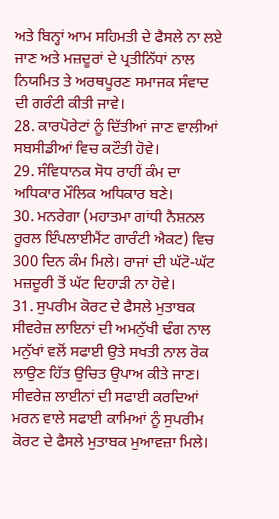ਅਤੇ ਬਿਨ੍ਹਾਂ ਆਮ ਸਹਿਮਤੀ ਦੇ ਫੈਸਲੇ ਨਾ ਲਏ ਜਾਣ ਅਤੇ ਮਜ਼ਦੂਰਾਂ ਦੇ ਪ੍ਰਤੀਨਿੱਧਾਂ ਨਾਲ ਨਿਯਮਿਤ ਤੇ ਅਰਥਪੂਰਣ ਸਮਾਜਕ ਸੰਵਾਦ ਦੀ ਗਰੰਟੀ ਕੀਤੀ ਜਾਵੇ।
28. ਕਾਰਪੋਰੇਟਾਂ ਨੂੰ ਦਿੱਤੀਆਂ ਜਾਣ ਵਾਲੀਆਂ ਸਬਸੀਡੀਆਂ ਵਿਚ ਕਟੌਤੀ ਹੋਵੇ।
29. ਸੰਵਿਧਾਨਕ ਸੋਧ ਰਾਹੀਂ ਕੰਮ ਦਾ ਅਧਿਕਾਰ ਮੌਲਿਕ ਅਧਿਕਾਰ ਬਣੇ।
30. ਮਨਰੇਗਾ (ਮਹਾਤਮਾ ਗਾਂਧੀ ਨੈਸ਼ਨਲ ਰੂਰਲ ਇੰਪਲਾਈਮੈਂਟ ਗਾਰੰਟੀ ਐਕਟ) ਵਿਚ 300 ਦਿਨ ਕੰਮ ਮਿਲੇ। ਰਾਜਾਂ ਦੀ ਘੱਟੋ-ਘੱਟ ਮਜ਼ਦੂਰੀ ਤੋਂ ਘੱਟ ਦਿਹਾੜੀ ਨਾ ਹੋਵੇ।
31. ਸੁਪਰੀਮ ਕੋਰਟ ਦੇ ਫੈਸਲੇ ਮੁਤਾਬਕ ਸੀਵਰੇਜ਼ ਲਾਇਨਾਂ ਦੀ ਅਮਨੁੱਖੀ ਢੰਗ ਨਾਲ ਮਨੁੱਖਾਂ ਵਲੋਂ ਸਫਾਈ ਉਤੇ ਸਖਤੀ ਨਾਲ ਰੋਕ ਲਾਉਣ ਹਿੱਤ ਉਚਿਤ ਉਪਾਅ ਕੀਤੇ ਜਾਣ। ਸੀਵਰੇਜ਼ ਲਾਈਨਾਂ ਦੀ ਸਫਾਈ ਕਰਦਿਆਂ ਮਰਨ ਵਾਲੇ ਸਫਾਈ ਕਾਮਿਆਂ ਨੂੰ ਸੁਪਰੀਮ ਕੋਰਟ ਦੇ ਫੈਸਲੇ ਮੁਤਾਬਕ ਮੁਆਵਜ਼ਾ ਮਿਲੇ।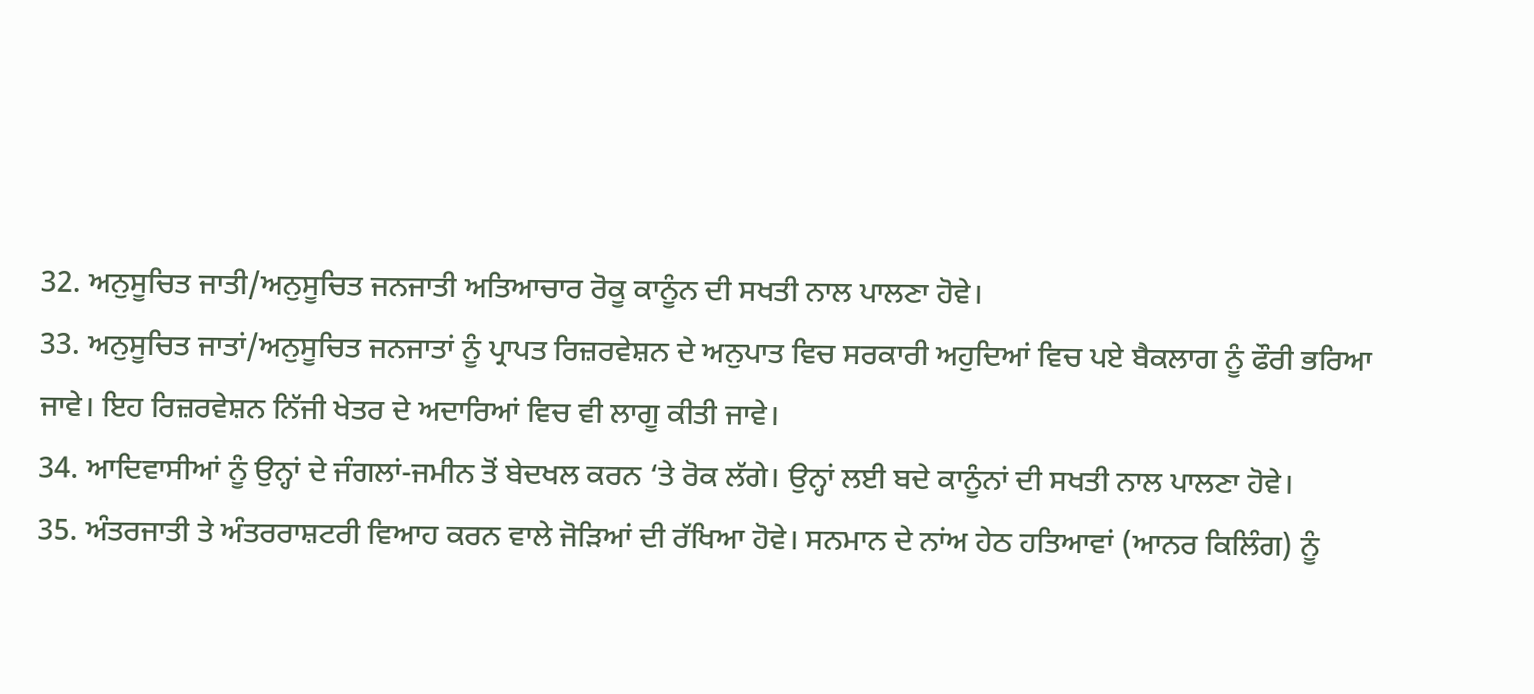32. ਅਨੁਸੂਚਿਤ ਜਾਤੀ/ਅਨੁਸੂਚਿਤ ਜਨਜਾਤੀ ਅਤਿਆਚਾਰ ਰੋਕੂ ਕਾਨੂੰਨ ਦੀ ਸਖਤੀ ਨਾਲ ਪਾਲਣਾ ਹੋਵੇ।
33. ਅਨੁਸੂਚਿਤ ਜਾਤਾਂ/ਅਨੁਸੂਚਿਤ ਜਨਜਾਤਾਂ ਨੂੰ ਪ੍ਰਾਪਤ ਰਿਜ਼ਰਵੇਸ਼ਨ ਦੇ ਅਨੁਪਾਤ ਵਿਚ ਸਰਕਾਰੀ ਅਹੁਦਿਆਂ ਵਿਚ ਪਏ ਬੈਕਲਾਗ ਨੂੰ ਫੌਰੀ ਭਰਿਆ ਜਾਵੇ। ਇਹ ਰਿਜ਼ਰਵੇਸ਼ਨ ਨਿੱਜੀ ਖੇਤਰ ਦੇ ਅਦਾਰਿਆਂ ਵਿਚ ਵੀ ਲਾਗੂ ਕੀਤੀ ਜਾਵੇ।
34. ਆਦਿਵਾਸੀਆਂ ਨੂੰ ਉਨ੍ਹਾਂ ਦੇ ਜੰਗਲਾਂ-ਜਮੀਨ ਤੋਂ ਬੇਦਖਲ ਕਰਨ ‘ਤੇ ਰੋਕ ਲੱਗੇ। ਉਨ੍ਹਾਂ ਲਈ ਬਦੇ ਕਾਨੂੰਨਾਂ ਦੀ ਸਖਤੀ ਨਾਲ ਪਾਲਣਾ ਹੋਵੇ।
35. ਅੰਤਰਜਾਤੀ ਤੇ ਅੰਤਰਰਾਸ਼ਟਰੀ ਵਿਆਹ ਕਰਨ ਵਾਲੇ ਜੋੜਿਆਂ ਦੀ ਰੱਖਿਆ ਹੋਵੇ। ਸਨਮਾਨ ਦੇ ਨਾਂਅ ਹੇਠ ਹਤਿਆਵਾਂ (ਆਨਰ ਕਿਲਿੰਗ) ਨੂੰ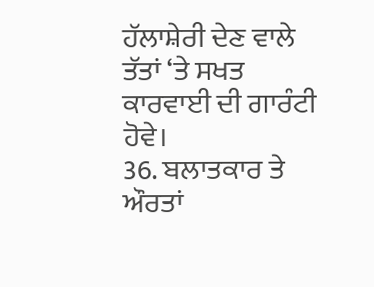ਹੱਲਾਸ਼ੇਰੀ ਦੇਣ ਵਾਲੇ ਤੱਤਾਂ ‘ਤੇ ਸਖਤ ਕਾਰਵਾਈ ਦੀ ਗਾਰੰਟੀ ਹੋਵੇ।
36. ਬਲਾਤਕਾਰ ਤੇ ਔਰਤਾਂ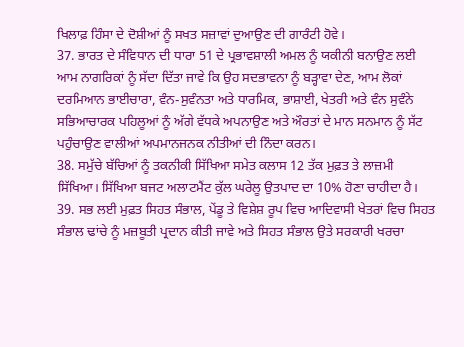ਖਿਲਾਫ਼ ਹਿੰਸਾ ਦੇ ਦੋਸ਼ੀਆਂ ਨੂੰ ਸਖਤ ਸਜ਼ਾਵਾਂ ਦੁਆਉਣ ਦੀ ਗਾਰੰਟੀ ਹੋਵੇ।
37. ਭਾਰਤ ਦੇ ਸੰਵਿਧਾਨ ਦੀ ਧਾਰਾ 51 ਦੇ ਪ੍ਰਭਾਵਸ਼ਾਲੀ ਅਮਲ ਨੂੰ ਯਕੀਨੀ ਬਨਾਉਣ ਲਈ ਆਮ ਨਾਗਰਿਕਾਂ ਨੂੰ ਸੱਦਾ ਦਿੱਤਾ ਜਾਵੇ ਕਿ ਉਹ ਸਦਭਾਵਨਾ ਨੂੰ ਬੜ੍ਹਾਵਾ ਦੇਣ, ਆਮ ਲੋਕਾਂ ਦਰਮਿਆਨ ਭਾਈਚਾਰਾ, ਵੰਨ-ਸੁਵੰਨਤਾ ਅਤੇ ਧਾਰਮਿਕ, ਭਾਸ਼ਾਈ, ਖੇਤਰੀ ਅਤੇ ਵੰਨ ਸੁਵੰਨੇ ਸਭਿਆਚਾਰਕ ਪਹਿਲੂਆਂ ਨੂੰ ਅੱਗੇ ਵੱਧਕੇ ਅਪਨਾਉਣ ਅਤੇ ਔਰਤਾਂ ਦੇ ਮਾਨ ਸਨਮਾਨ ਨੂੰ ਸੱਟ ਪਹੁੰਚਾਉਣ ਵਾਲੀਆਂ ਅਪਮਾਨਜਨਕ ਨੀਤੀਆਂ ਦੀ ਨਿੰਦਾ ਕਰਨ।
38. ਸਮੁੱਚੇ ਬੱਚਿਆਂ ਨੂੰ ਤਕਨੀਕੀ ਸਿੱਖਿਆ ਸਮੇਤ ਕਲਾਸ 12 ਤੱਕ ਮੁਫ਼ਤ ਤੇ ਲਾਜ਼ਮੀ ਸਿੱਖਿਆ। ਸਿੱਖਿਆ ਬਜਟ ਅਲਾਟਮੈਂਟ ਕੁੱਲ ਘਰੇਲੂ ਉਤਪਾਦ ਦਾ 10% ਹੋਣਾ ਚਾਹੀਦਾ ਹੈ।
39. ਸਭ ਲਈ ਮੁਫ਼ਤ ਸਿਹਤ ਸੰਭਾਲ, ਪੇਂਡੂ ਤੇ ਵਿਸ਼ੇਸ਼ ਰੂਪ ਵਿਚ ਆਦਿਵਾਸੀ ਖੇਤਰਾਂ ਵਿਚ ਸਿਹਤ ਸੰਭਾਲ ਢਾਂਚੇ ਨੂੰ ਮਜ਼ਬੂਤੀ ਪ੍ਰਦਾਨ ਕੀਤੀ ਜਾਵੇ ਅਤੇ ਸਿਹਤ ਸੰਭਾਲ ਉਤੇ ਸਰਕਾਰੀ ਖਰਚਾ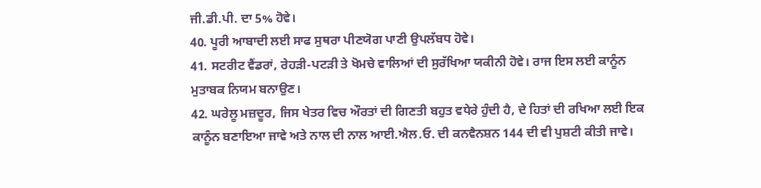ਜੀ.ਡੀ.ਪੀ. ਦਾ 5% ਹੋਵੇ।
40. ਪੂਰੀ ਆਬਾਦੀ ਲਈ ਸਾਫ ਸੁਥਰਾ ਪੀਣਯੋਗ ਪਾਣੀ ਉਪਲੱਬਧ ਹੋਵੇ।
41. ਸਟਰੀਟ ਵੈਂਡਰਾਂ, ਰੇਹੜੀ-ਪਟੜੀ ਤੇ ਖੋਮਚੇ ਵਾਲਿਆਂ ਦੀ ਸੁਰੱਖਿਆ ਯਕੀਨੀ ਹੋਵੇ। ਰਾਜ ਇਸ ਲਈ ਕਾਨੂੰਨ ਮੁਤਾਬਕ ਨਿਯਮ ਬਨਾਉਣ।
42. ਘਰੇਲੂ ਮਜ਼ਦੂਰ, ਜਿਸ ਖੇਤਰ ਵਿਚ ਔਰਤਾਂ ਦੀ ਗਿਣਤੀ ਬਹੁਤ ਵਧੇਰੇ ਹੁੰਦੀ ਹੈ, ਦੇ ਹਿਤਾਂ ਦੀ ਰਖਿਆ ਲਈ ਇਕ ਕਾਨੂੰਨ ਬਣਾਇਆ ਜਾਵੇ ਅਤੇ ਨਾਲ ਦੀ ਨਾਲ ਆਈ.ਐਲ.ਓ. ਦੀ ਕਨਵੈਨਸ਼ਨ 144 ਦੀ ਵੀ ਪੁਸ਼ਟੀ ਕੀਤੀ ਜਾਵੇ।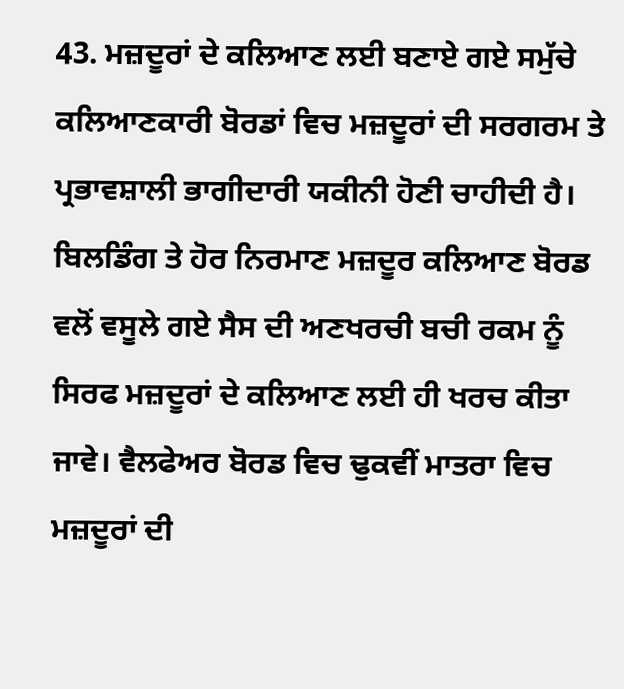43. ਮਜ਼ਦੂਰਾਂ ਦੇ ਕਲਿਆਣ ਲਈ ਬਣਾਏ ਗਏ ਸਮੁੱਚੇ ਕਲਿਆਣਕਾਰੀ ਬੋਰਡਾਂ ਵਿਚ ਮਜ਼ਦੂਰਾਂ ਦੀ ਸਰਗਰਮ ਤੇ ਪ੍ਰਭਾਵਸ਼ਾਲੀ ਭਾਗੀਦਾਰੀ ਯਕੀਨੀ ਹੋਣੀ ਚਾਹੀਦੀ ਹੈ। ਬਿਲਡਿੰਗ ਤੇ ਹੋਰ ਨਿਰਮਾਣ ਮਜ਼ਦੂਰ ਕਲਿਆਣ ਬੋਰਡ ਵਲੋਂ ਵਸੂਲੇ ਗਏ ਸੈਸ ਦੀ ਅਣਖਰਚੀ ਬਚੀ ਰਕਮ ਨੂੰ ਸਿਰਫ ਮਜ਼ਦੂਰਾਂ ਦੇ ਕਲਿਆਣ ਲਈ ਹੀ ਖਰਚ ਕੀਤਾ ਜਾਵੇ। ਵੈਲਫੇਅਰ ਬੋਰਡ ਵਿਚ ਢੁਕਵੀਂ ਮਾਤਰਾ ਵਿਚ ਮਜ਼ਦੂਰਾਂ ਦੀ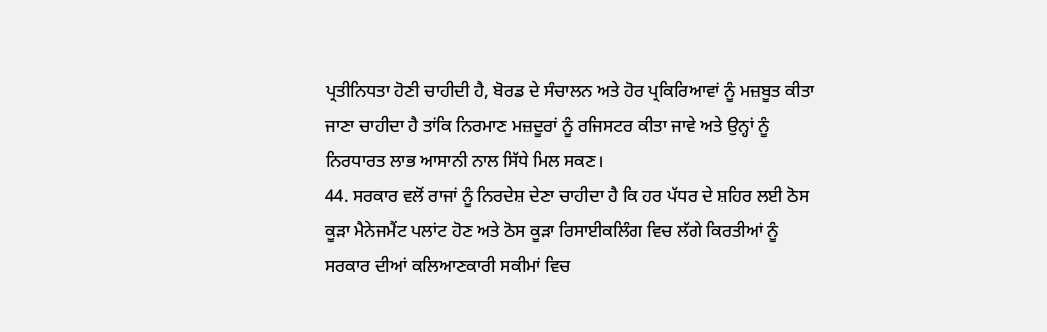ਪ੍ਰਤੀਨਿਧਤਾ ਹੋਣੀ ਚਾਹੀਦੀ ਹੈ, ਬੋਰਡ ਦੇ ਸੰਚਾਲਨ ਅਤੇ ਹੋਰ ਪ੍ਰਕਿਰਿਆਵਾਂ ਨੂੰ ਮਜ਼ਬੂਤ ਕੀਤਾ ਜਾਣਾ ਚਾਹੀਦਾ ਹੈ ਤਾਂਕਿ ਨਿਰਮਾਣ ਮਜ਼ਦੂਰਾਂ ਨੂੰ ਰਜਿਸਟਰ ਕੀਤਾ ਜਾਵੇ ਅਤੇ ਉਨ੍ਹਾਂ ਨੂੰ ਨਿਰਧਾਰਤ ਲਾਭ ਆਸਾਨੀ ਨਾਲ ਸਿੱਧੇ ਮਿਲ ਸਕਣ।
44. ਸਰਕਾਰ ਵਲੋਂ ਰਾਜਾਂ ਨੂੰ ਨਿਰਦੇਸ਼ ਦੇਣਾ ਚਾਹੀਦਾ ਹੈ ਕਿ ਹਰ ਪੱਧਰ ਦੇ ਸ਼ਹਿਰ ਲਈ ਠੋਸ ਕੂੜਾ ਮੈਨੇਜਮੈਂਟ ਪਲਾਂਟ ਹੋਣ ਅਤੇ ਠੋਸ ਕੂੜਾ ਰਿਸਾਈਕਲਿੰਗ ਵਿਚ ਲੱਗੇ ਕਿਰਤੀਆਂ ਨੂੰ ਸਰਕਾਰ ਦੀਆਂ ਕਲਿਆਣਕਾਰੀ ਸਕੀਮਾਂ ਵਿਚ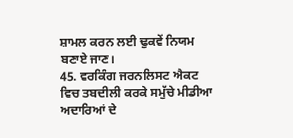ਸ਼ਾਮਲ ਕਰਨ ਲਈ ਢੁਕਵੇਂ ਨਿਯਮ ਬਣਾਏ ਜਾਣ।
45. ਵਰਕਿੰਗ ਜਰਨਲਿਸਟ ਐਕਟ ਵਿਚ ਤਬਦੀਲੀ ਕਰਕੇ ਸਮੁੱਚੇ ਮੀਡੀਆ ਅਦਾਰਿਆਂ ਦੇ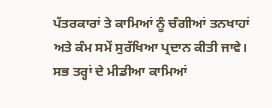ਪੱਤਰਕਾਰਾਂ ਤੇ ਕਾਮਿਆਂ ਨੂੰ ਚੰਗੀਆਂ ਤਨਖਾਹਾਂ ਅਤੇ ਕੰਮ ਸਮੇਂ ਸੁਰੱਖਿਆ ਪ੍ਰਦਾਨ ਕੀਤੀ ਜਾਵੇ। ਸਭ ਤਰ੍ਹਾਂ ਦੇ ਮੀਡੀਆ ਕਾਮਿਆਂ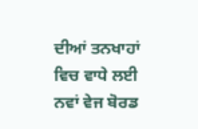ਦੀਆਂ ਤਨਖਾਹਾਂ ਵਿਚ ਵਾਧੇ ਲਈ ਨਵਾਂ ਵੇਜ ਬੋਰਡ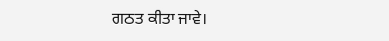ਗਠਤ ਕੀਤਾ ਜਾਵੇ।